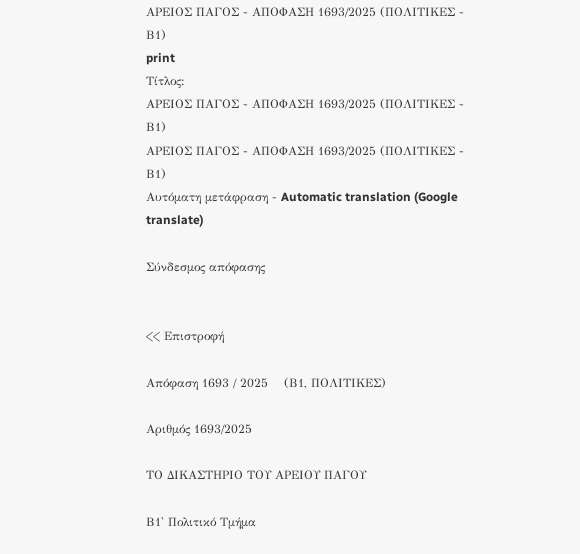ΑΡΕΙΟΣ ΠΑΓΟΣ - ΑΠΟΦΑΣΗ 1693/2025 (ΠΟΛΙΤΙΚΕΣ - Β1)
print
Τίτλος:
ΑΡΕΙΟΣ ΠΑΓΟΣ - ΑΠΟΦΑΣΗ 1693/2025 (ΠΟΛΙΤΙΚΕΣ - Β1)
ΑΡΕΙΟΣ ΠΑΓΟΣ - ΑΠΟΦΑΣΗ 1693/2025 (ΠΟΛΙΤΙΚΕΣ - Β1)
Αυτόματη μετάφραση - Automatic translation (Google translate)

Σύνδεσμος απόφασης


<< Επιστροφή

Απόφαση 1693 / 2025    (Β1, ΠΟΛΙΤΙΚΕΣ)

Αριθμός 1693/2025

ΤΟ ΔΙΚΑΣΤΗΡΙΟ ΤΟΥ ΑΡΕΙΟΥ ΠΑΓΟΥ

Β1' Πολιτικό Τμήμα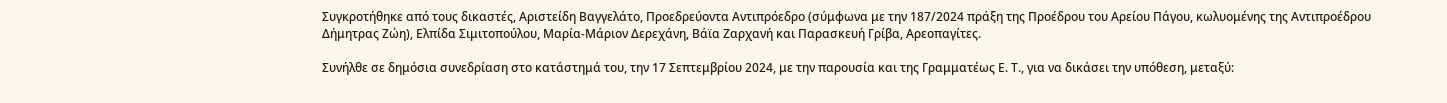Συγκροτήθηκε από τους δικαστές, Αριστείδη Βαγγελάτο, Προεδρεύοντα Αντιπρόεδρο (σύμφωνα με την 187/2024 πράξη της Προέδρου του Αρείου Πάγου, κωλυομένης της Αντιπροέδρου Δήμητρας Ζώη), Ελπίδα Σιμιτοπούλου, Μαρία-Μάριον Δερεχάνη, Βάϊα Ζαρχανή και Παρασκευή Γρίβα, Αρεοπαγίτες.

Συνήλθε σε δημόσια συνεδρίαση στο κατάστημά του, την 17 Σεπτεμβρίου 2024, με την παρουσία και της Γραμματέως Ε. Τ., για να δικάσει την υπόθεση, μεταξύ: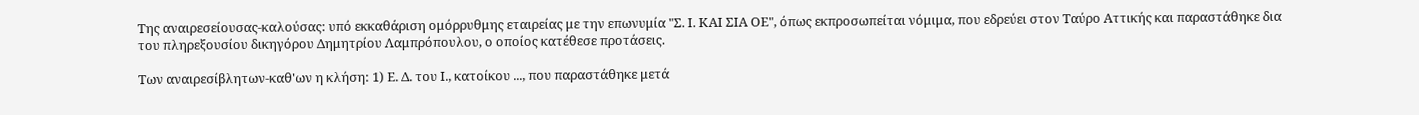Της αναιρεσείουσας-καλούσας: υπό εκκαθάριση ομόρρυθμης εταιρείας με την επωνυμία "Σ. Ι. ΚΑΙ ΣΙΑ ΟΕ", όπως εκπροσωπείται νόμιμα, που εδρεύει στον Ταύρο Αττικής και παραστάθηκε δια του πληρεξουσίου δικηγόρου Δημητρίου Λαμπρόπουλου, ο οποίος κατέθεσε προτάσεις.

Των αναιρεσίβλητων-καθ'ων η κλήση: 1) Ε. Δ. του Ι., κατοίκου ..., που παραστάθηκε μετά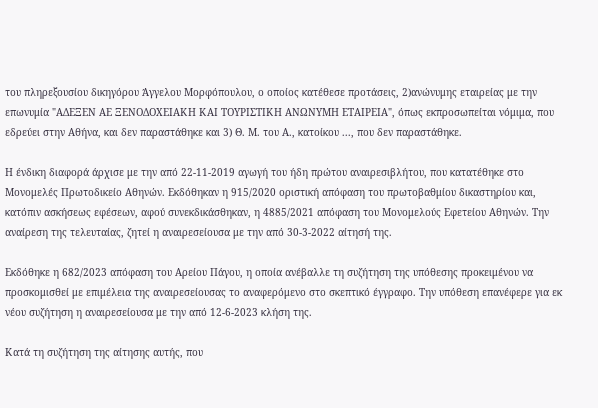του πληρεξουσίου δικηγόρου Άγγελου Μορφόπουλου, ο οποίος κατέθεσε προτάσεις, 2)ανώνυμης εταιρείας με την επωνυμία "ΑΔΕΞΕΝ ΑΕ ΞΕΝΟΔΟΧΕΙΑΚΗ ΚΑΙ ΤΟΥΡΙΣΤΙΚΗ ΑΝΩΝΥΜΗ ΕΤΑΙΡΕΙΑ", όπως εκπροσωπείται νόμιμα, που εδρεύει στην Αθήνα, και δεν παραστάθηκε και 3) Θ. Μ. του Α., κατοίκου ..., που δεν παραστάθηκε.

Η ένδικη διαφορά άρχισε με την από 22-11-2019 αγωγή του ήδη πρώτου αναιρεσιβλήτου, που κατατέθηκε στο Μονομελές Πρωτοδικείο Αθηνών. Εκδόθηκαν η 915/2020 οριστική απόφαση του πρωτοβαθμίου δικαστηρίου και, κατόπιν ασκήσεως εφέσεων, αφού συνεκδικάσθηκαν, η 4885/2021 απόφαση του Μονομελούς Εφετείου Αθηνών. Την αναίρεση της τελευταίας, ζητεί η αναιρεσείουσα με την από 30-3-2022 αίτησή της.

Εκδόθηκε η 682/2023 απόφαση του Αρείου Πάγου, η οποία ανέβαλλε τη συζήτηση της υπόθεσης προκειμένου να προσκομισθεί με επιμέλεια της αναιρεσείουσας το αναφερόμενο στο σκεπτικό έγγραφο. Την υπόθεση επανέφερε για εκ νέου συζήτηση η αναιρεσείουσα με την από 12-6-2023 κλήση της.

Κατά τη συζήτηση της αίτησης αυτής, που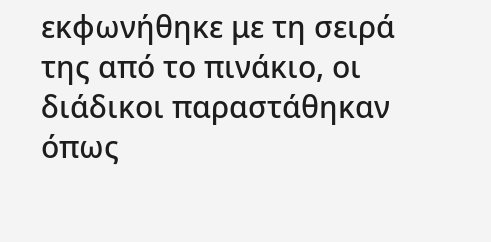εκφωνήθηκε με τη σειρά της από το πινάκιο, οι διάδικοι παραστάθηκαν όπως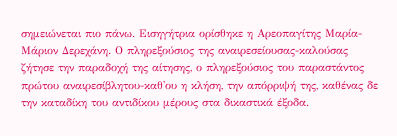σημειώνεται πιο πάνω. Εισηγήτρια ορίσθηκε η Αρεοπαγίτης Μαρία-Μάριον Δερεχάνη. Ο πληρεξούσιος της αναιρεσείουσας-καλούσας ζήτησε την παραδοχή της αίτησης, ο πληρεξούσιος του παραστάντος πρώτου αναιρεσίβλητου-καθ'ου η κλήση, την απόρριψή της, καθένας δε την καταδίκη του αντιδίκου μέρους στα δικαστικά έξοδα.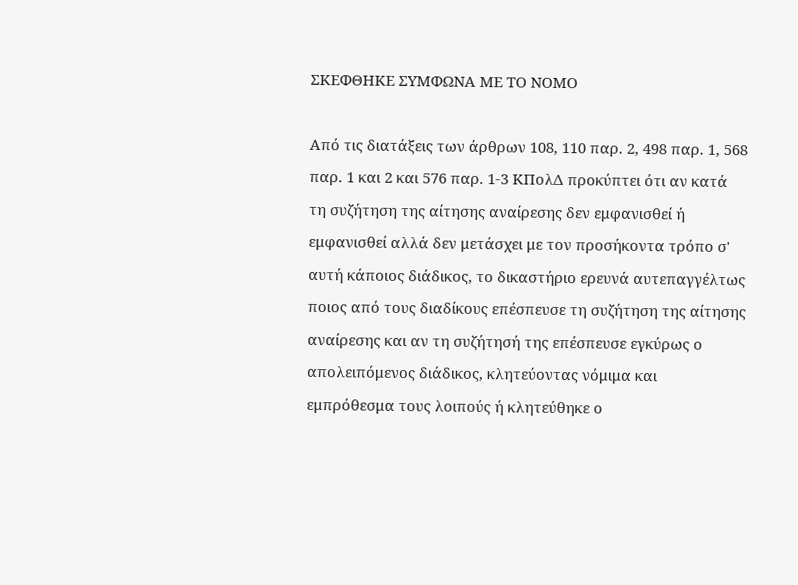ΣΚΕΦΘΗΚΕ ΣΥΜΦΩΝΑ ΜΕ ΤΟ ΝΟΜΟ

Από τις διατάξεις των άρθρων 108, 110 παρ. 2, 498 παρ. 1, 568 παρ. 1 και 2 και 576 παρ. 1-3 ΚΠολΔ προκύπτει ότι αν κατά τη συζήτηση της αίτησης αναίρεσης δεν εμφανισθεί ή εμφανισθεί αλλά δεν μετάσχει με τον προσήκοντα τρόπο σ' αυτή κάποιος διάδικος, το δικαστήριο ερευνά αυτεπαγγέλτως ποιος από τους διαδίκους επέσπευσε τη συζήτηση της αίτησης αναίρεσης και αν τη συζήτησή της επέσπευσε εγκύρως ο απολειπόμενος διάδικος, κλητεύοντας νόμιμα και εμπρόθεσμα τους λοιπούς ή κλητεύθηκε ο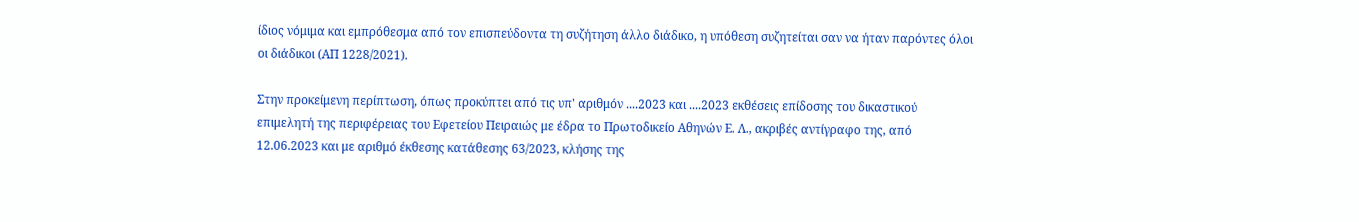ίδιος νόμιμα και εμπρόθεσμα από τον επισπεύδοντα τη συζήτηση άλλο διάδικο, η υπόθεση συζητείται σαν να ήταν παρόντες όλοι οι διάδικοι (ΑΠ 1228/2021).

Στην προκείμενη περίπτωση, όπως προκύπτει από τις υπ' αριθμόν ....2023 και ....2023 εκθέσεις επίδοσης του δικαστικού επιμελητή της περιφέρειας του Εφετείου Πειραιώς με έδρα το Πρωτοδικείο Αθηνών Ε. Λ., ακριβές αντίγραφο της, από 12.06.2023 και με αριθμό έκθεσης κατάθεσης 63/2023, κλήσης της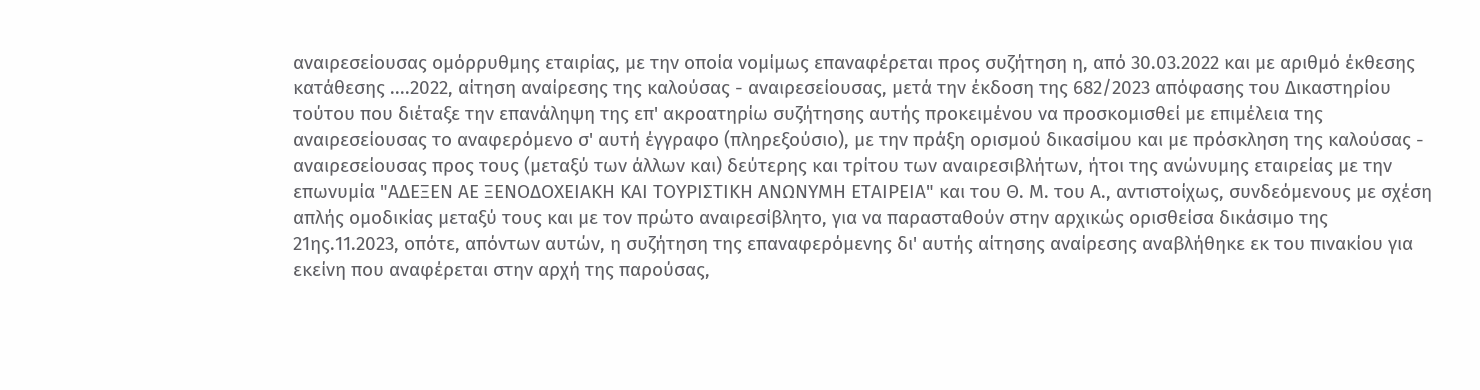αναιρεσείουσας ομόρρυθμης εταιρίας, με την οποία νομίμως επαναφέρεται προς συζήτηση η, από 30.03.2022 και με αριθμό έκθεσης κατάθεσης ....2022, αίτηση αναίρεσης της καλούσας - αναιρεσείουσας, μετά την έκδοση της 682/2023 απόφασης του Δικαστηρίου τούτου που διέταξε την επανάληψη της επ' ακροατηρίω συζήτησης αυτής προκειμένου να προσκομισθεί με επιμέλεια της αναιρεσείουσας το αναφερόμενο σ' αυτή έγγραφο (πληρεξούσιο), με την πράξη ορισμού δικασίμου και με πρόσκληση της καλούσας - αναιρεσείουσας προς τους (μεταξύ των άλλων και) δεύτερης και τρίτου των αναιρεσιβλήτων, ήτοι της ανώνυμης εταιρείας με την επωνυμία "ΑΔΕΞΕΝ ΑΕ ΞΕΝΟΔΟΧΕΙΑΚΗ ΚΑΙ ΤΟΥΡΙΣΤΙΚΗ ΑΝΩΝΥΜΗ ΕΤΑΙΡΕΙΑ" και του Θ. Μ. του Α., αντιστοίχως, συνδεόμενους με σχέση απλής ομοδικίας μεταξύ τους και με τον πρώτο αναιρεσίβλητο, για να παρασταθούν στην αρχικώς ορισθείσα δικάσιμο της 21ης.11.2023, οπότε, απόντων αυτών, η συζήτηση της επαναφερόμενης δι' αυτής αίτησης αναίρεσης αναβλήθηκε εκ του πινακίου για εκείνη που αναφέρεται στην αρχή της παρούσας,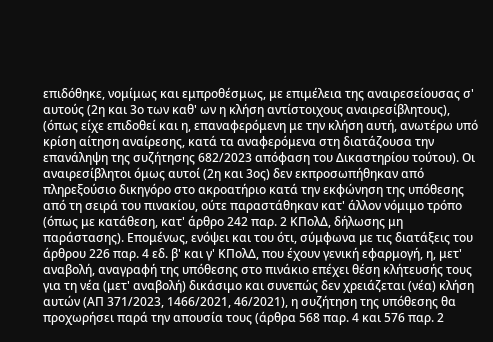επιδόθηκε, νομίμως και εμπροθέσμως, με επιμέλεια της αναιρεσείουσας σ' αυτούς (2η και 3ο των καθ' ων η κλήση αντίστοιχους αναιρεσίβλητους), (όπως είχε επιδοθεί και η, επαναφερόμενη με την κλήση αυτή, ανωτέρω υπό κρίση αίτηση αναίρεσης, κατά τα αναφερόμενα στη διατάζουσα την επανάληψη της συζήτησης 682/2023 απόφαση του Δικαστηρίου τούτου). Οι αναιρεσίβλητοι όμως αυτοί (2η και 3ος) δεν εκπροσωπήθηκαν από πληρεξούσιο δικηγόρο στο ακροατήριο κατά την εκφώνηση της υπόθεσης από τη σειρά του πινακίου, ούτε παραστάθηκαν κατ' άλλον νόμιμο τρόπο (όπως με κατάθεση, κατ' άρθρο 242 παρ. 2 ΚΠολΔ, δήλωσης μη παράστασης). Επομένως, ενόψει και του ότι, σύμφωνα με τις διατάξεις του άρθρου 226 παρ. 4 εδ. β' και γ' ΚΠολΔ, που έχουν γενική εφαρμογή, η, μετ' αναβολή, αναγραφή της υπόθεσης στο πινάκιο επέχει θέση κλήτευσής τους για τη νέα (μετ' αναβολή) δικάσιμο και συνεπώς δεν χρειάζεται (νέα) κλήση αυτών (ΑΠ 371/2023, 1466/2021, 46/2021), η συζήτηση της υπόθεσης θα προχωρήσει παρά την απουσία τους (άρθρα 568 παρ. 4 και 576 παρ. 2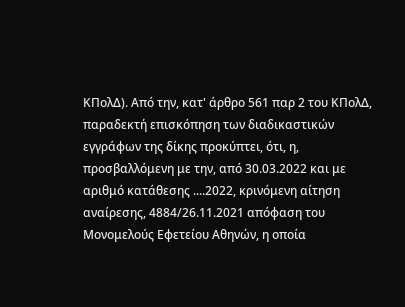ΚΠολΔ). Από την, κατ' άρθρο 561 παρ 2 του ΚΠολΔ, παραδεκτή επισκόπηση των διαδικαστικών εγγράφων της δίκης προκύπτει, ότι, η, προσβαλλόμενη με την, από 30.03.2022 και με αριθμό κατάθεσης ....2022, κρινόμενη αίτηση αναίρεσης, 4884/26.11.2021 απόφαση του Μονομελούς Εφετείου Αθηνών, η οποία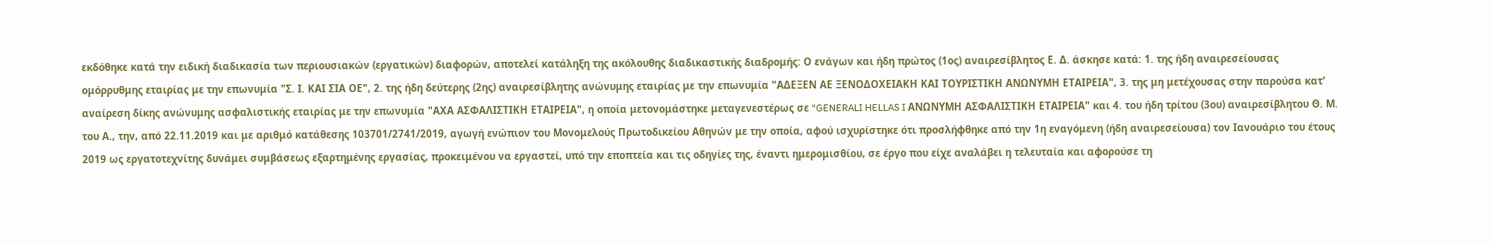εκδόθηκε κατά την ειδική διαδικασία των περιουσιακών (εργατικών) διαφορών, αποτελεί κατάληξη της ακόλουθης διαδικαστικής διαδρομής: Ο ενάγων και ήδη πρώτος (1ος) αναιρεσίβλητος Ε. Δ. άσκησε κατά: 1. της ήδη αναιρεσείουσας ομόρρυθμης εταιρίας με την επωνυμία "Σ. Ι. ΚΑΙ ΣΙΑ ΟΕ", 2. της ήδη δεύτερης (2ης) αναιρεσίβλητης ανώνυμης εταιρίας με την επωνυμία "ΑΔΕΞΕΝ ΑΕ ΞΕΝΟΔΟΧΕΙΑΚΗ ΚΑΙ ΤΟΥΡΙΣΤΙΚΗ ΑΝΩΝΥΜΗ ΕΤΑΙΡΕΙΑ", 3. της μη μετέχουσας στην παρούσα κατ' αναίρεση δίκης ανώνυμης ασφαλιστικής εταιρίας με την επωνυμία "ΑΧΑ ΑΣΦΑΛΙΣΤΙΚΗ ΕΤΑΙΡΕΙΑ", η οποία μετονομάστηκε μεταγενεστέρως σε "GENERALI HELLAS I ΑΝΩΝΥΜΗ ΑΣΦΑΛΙΣΤΙΚΗ ΕΤΑΙΡΕΙΑ" και 4. του ήδη τρίτου (3ου) αναιρεσίβλητου Θ. Μ. του Α., την, από 22.11.2019 και με αριθμό κατάθεσης 103701/2741/2019, αγωγή ενώπιον του Μονομελούς Πρωτοδικείου Αθηνών με την οποία, αφού ισχυρίστηκε ότι προσλήφθηκε από την 1η εναγόμενη (ήδη αναιρεσείουσα) τον Ιανουάριο του έτους 2019 ως εργατοτεχνίτης δυνάμει συμβάσεως εξαρτημένης εργασίας, προκειμένου να εργαστεί, υπό την εποπτεία και τις οδηγίες της, έναντι ημερομισθίου, σε έργο που είχε αναλάβει η τελευταία και αφορούσε τη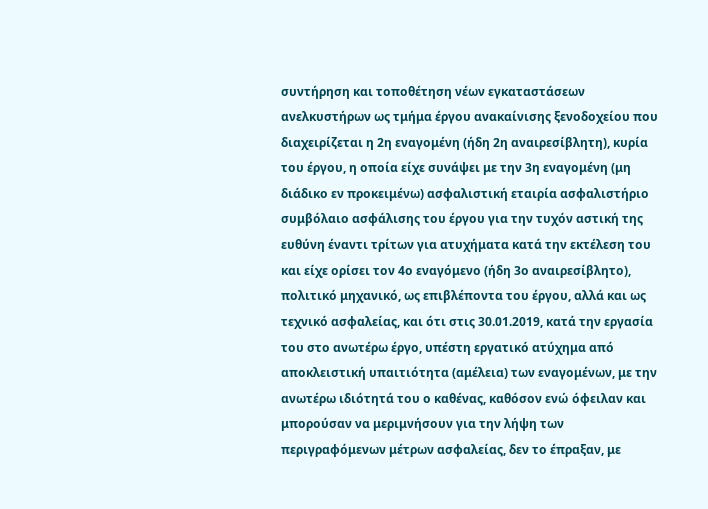συντήρηση και τοποθέτηση νέων εγκαταστάσεων ανελκυστήρων ως τμήμα έργου ανακαίνισης ξενοδοχείου που διαχειρίζεται η 2η εναγομένη (ήδη 2η αναιρεσίβλητη), κυρία του έργου, η οποία είχε συνάψει με την 3η εναγομένη (μη διάδικο εν προκειμένω) ασφαλιστική εταιρία ασφαλιστήριο συμβόλαιο ασφάλισης του έργου για την τυχόν αστική της ευθύνη έναντι τρίτων για ατυχήματα κατά την εκτέλεση του και είχε ορίσει τον 4ο εναγόμενο (ήδη 3ο αναιρεσίβλητο), πολιτικό μηχανικό, ως επιβλέποντα του έργου, αλλά και ως τεχνικό ασφαλείας, και ότι στις 30.01.2019, κατά την εργασία του στο ανωτέρω έργο, υπέστη εργατικό ατύχημα από αποκλειστική υπαιτιότητα (αμέλεια) των εναγομένων, με την ανωτέρω ιδιότητά του ο καθένας, καθόσον ενώ όφειλαν και μπορούσαν να μεριμνήσουν για την λήψη των περιγραφόμενων μέτρων ασφαλείας, δεν το έπραξαν, με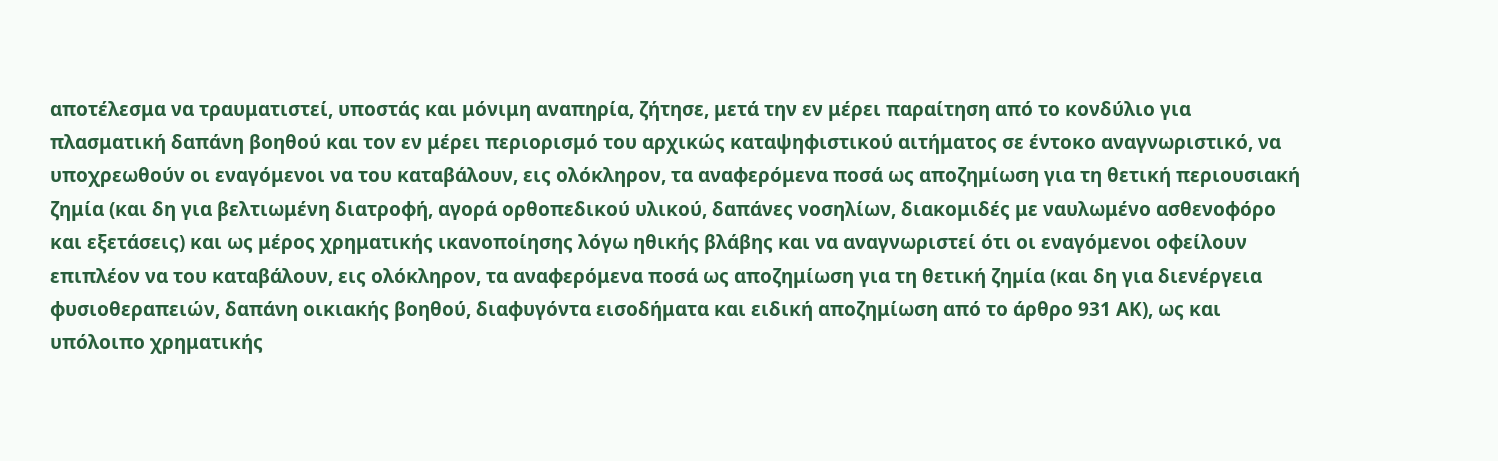αποτέλεσμα να τραυματιστεί, υποστάς και μόνιμη αναπηρία, ζήτησε, μετά την εν μέρει παραίτηση από το κονδύλιο για πλασματική δαπάνη βοηθού και τον εν μέρει περιορισμό του αρχικώς καταψηφιστικού αιτήματος σε έντοκο αναγνωριστικό, να υποχρεωθούν οι εναγόμενοι να του καταβάλουν, εις ολόκληρον, τα αναφερόμενα ποσά ως αποζημίωση για τη θετική περιουσιακή ζημία (και δη για βελτιωμένη διατροφή, αγορά ορθοπεδικού υλικού, δαπάνες νοσηλίων, διακομιδές με ναυλωμένο ασθενοφόρο και εξετάσεις) και ως μέρος χρηματικής ικανοποίησης λόγω ηθικής βλάβης και να αναγνωριστεί ότι οι εναγόμενοι οφείλουν επιπλέον να του καταβάλουν, εις ολόκληρον, τα αναφερόμενα ποσά ως αποζημίωση για τη θετική ζημία (και δη για διενέργεια φυσιοθεραπειών, δαπάνη οικιακής βοηθού, διαφυγόντα εισοδήματα και ειδική αποζημίωση από το άρθρο 931 ΑΚ), ως και υπόλοιπο χρηματικής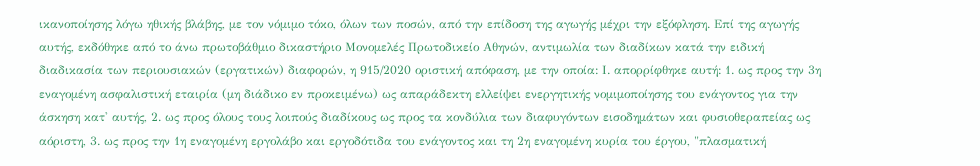ικανοποίησης λόγω ηθικής βλάβης, με τον νόμιμο τόκο, όλων των ποσών, από την επίδοση της αγωγής μέχρι την εξόφληση. Επί της αγωγής αυτής, εκδόθηκε από το άνω πρωτοβάθμιο δικαστήριο Μονομελές Πρωτοδικείο Αθηνών, αντιμωλία των διαδίκων κατά την ειδική διαδικασία των περιουσιακών (εργατικών) διαφορών, η 915/2020 οριστική απόφαση, με την οποία: Ι. απορρίφθηκε αυτή: 1. ως προς την 3η εναγομένη ασφαλιστική εταιρία (μη διάδικο εν προκειμένω) ως απαράδεκτη ελλείψει ενεργητικής νομιμοποίησης του ενάγοντος για την άσκηση κατ' αυτής, 2. ως προς όλους τους λοιπούς διαδίκους ως προς τα κονδύλια των διαφυγόντων εισοδημάτων και φυσιοθεραπείας ως αόριστη, 3. ως προς την 1η εναγομένη εργολάβο και εργοδότιδα του ενάγοντος και τη 2η εναγομένη κυρία του έργου, "πλασματική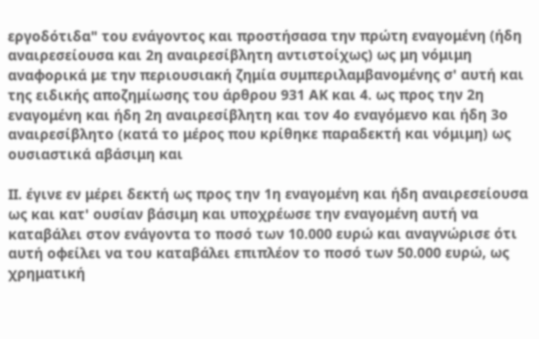εργοδότιδα" του ενάγοντος και προστήσασα την πρώτη εναγομένη (ήδη αναιρεσείουσα και 2η αναιρεσίβλητη αντιστοίχως) ως μη νόμιμη αναφορικά με την περιουσιακή ζημία συμπεριλαμβανομένης σ' αυτή και της ειδικής αποζημίωσης του άρθρου 931 ΑΚ και 4. ως προς την 2η εναγομένη και ήδη 2η αναιρεσίβλητη και τον 4ο εναγόμενο και ήδη 3ο αναιρεσίβλητο (κατά το μέρος που κρίθηκε παραδεκτή και νόμιμη) ως ουσιαστικά αβάσιμη και

ΙΙ. έγινε εν μέρει δεκτή ως προς την 1η εναγομένη και ήδη αναιρεσείουσα ως και κατ' ουσίαν βάσιμη και υποχρέωσε την εναγομένη αυτή να καταβάλει στον ενάγοντα το ποσό των 10.000 ευρώ και αναγνώρισε ότι αυτή οφείλει να του καταβάλει επιπλέον το ποσό των 50.000 ευρώ, ως χρηματική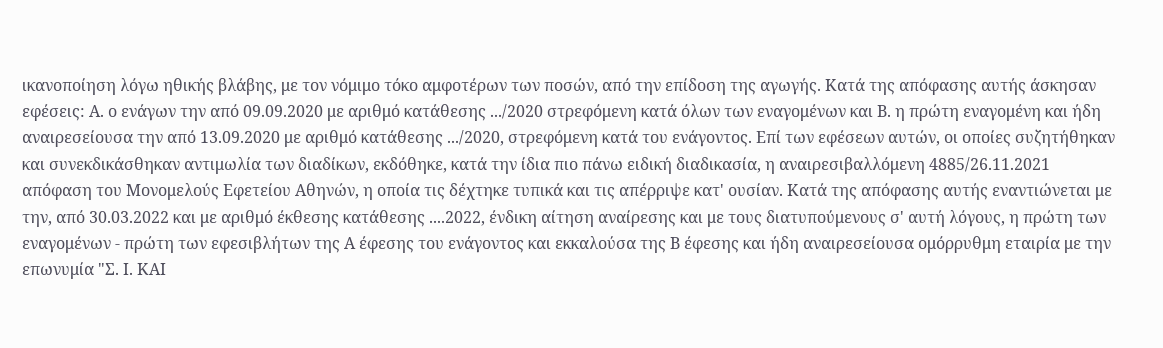ικανοποίηση λόγω ηθικής βλάβης, με τον νόμιμο τόκο αμφοτέρων των ποσών, από την επίδοση της αγωγής. Κατά της απόφασης αυτής άσκησαν εφέσεις: Α. ο ενάγων την από 09.09.2020 με αριθμό κατάθεσης .../2020 στρεφόμενη κατά όλων των εναγομένων και Β. η πρώτη εναγομένη και ήδη αναιρεσείουσα την από 13.09.2020 με αριθμό κατάθεσης .../2020, στρεφόμενη κατά του ενάγοντος. Επί των εφέσεων αυτών, οι οποίες συζητήθηκαν και συνεκδικάσθηκαν αντιμωλία των διαδίκων, εκδόθηκε, κατά την ίδια πιο πάνω ειδική διαδικασία, η αναιρεσιβαλλόμενη 4885/26.11.2021 απόφαση του Μονομελούς Εφετείου Αθηνών, η οποία τις δέχτηκε τυπικά και τις απέρριψε κατ' ουσίαν. Κατά της απόφασης αυτής εναντιώνεται με την, από 30.03.2022 και με αριθμό έκθεσης κατάθεσης ....2022, ένδικη αίτηση αναίρεσης και με τους διατυπούμενους σ' αυτή λόγους, η πρώτη των εναγομένων - πρώτη των εφεσιβλήτων της Α έφεσης του ενάγοντος και εκκαλούσα της Β έφεσης και ήδη αναιρεσείουσα ομόρρυθμη εταιρία με την επωνυμία "Σ. Ι. ΚΑΙ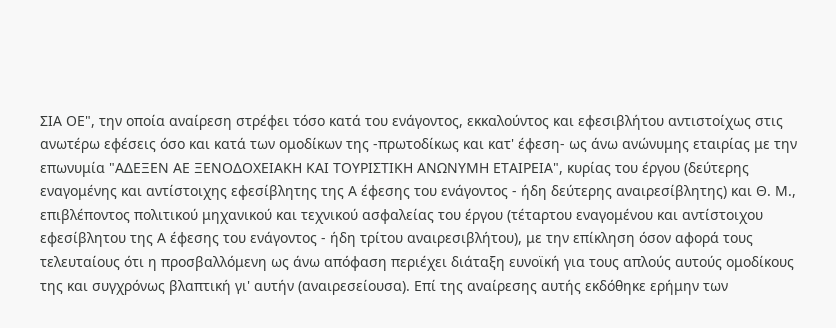ΣΙΑ ΟΕ", την οποία αναίρεση στρέφει τόσο κατά του ενάγοντος, εκκαλούντος και εφεσιβλήτου αντιστοίχως στις ανωτέρω εφέσεις όσο και κατά των ομοδίκων της -πρωτοδίκως και κατ' έφεση- ως άνω ανώνυμης εταιρίας με την επωνυμία "ΑΔΕΞΕΝ ΑΕ ΞΕΝΟΔΟΧΕΙΑΚΗ ΚΑΙ ΤΟΥΡΙΣΤΙΚΗ ΑΝΩΝΥΜΗ ΕΤΑΙΡΕΙΑ", κυρίας του έργου (δεύτερης εναγομένης και αντίστοιχης εφεσίβλητης της Α έφεσης του ενάγοντος - ήδη δεύτερης αναιρεσίβλητης) και Θ. Μ., επιβλέποντος πολιτικού μηχανικού και τεχνικού ασφαλείας του έργου (τέταρτου εναγομένου και αντίστοιχου εφεσίβλητου της Α έφεσης του ενάγοντος - ήδη τρίτου αναιρεσιβλήτου), με την επίκληση όσον αφορά τους τελευταίους ότι η προσβαλλόμενη ως άνω απόφαση περιέχει διάταξη ευνοϊκή για τους απλούς αυτούς ομοδίκους της και συγχρόνως βλαπτική γι' αυτήν (αναιρεσείουσα). Επί της αναίρεσης αυτής εκδόθηκε ερήμην των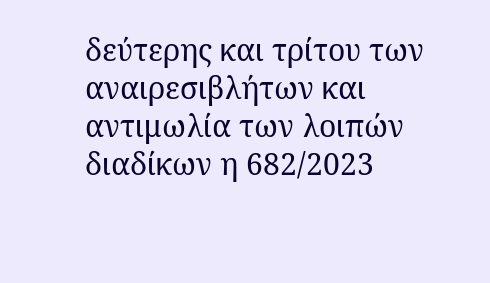δεύτερης και τρίτου των αναιρεσιβλήτων και αντιμωλία των λοιπών διαδίκων η 682/2023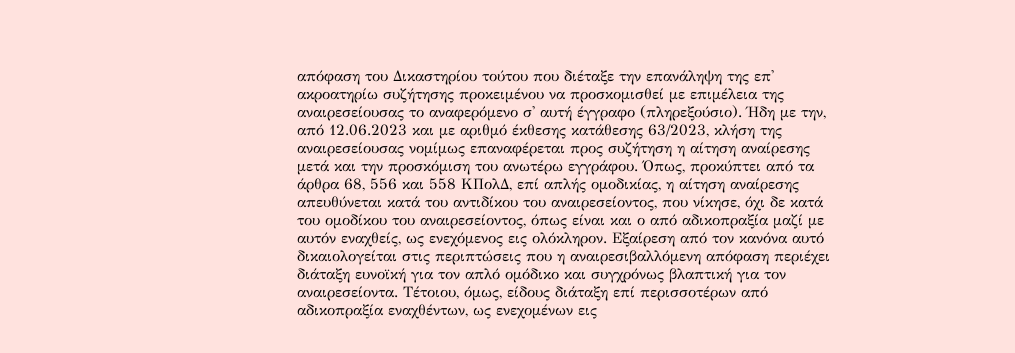απόφαση του Δικαστηρίου τούτου που διέταξε την επανάληψη της επ' ακροατηρίω συζήτησης προκειμένου να προσκομισθεί με επιμέλεια της αναιρεσείουσας το αναφερόμενο σ' αυτή έγγραφο (πληρεξούσιο). Ήδη με την, από 12.06.2023 και με αριθμό έκθεσης κατάθεσης 63/2023, κλήση της αναιρεσείουσας νομίμως επαναφέρεται προς συζήτηση η αίτηση αναίρεσης μετά και την προσκόμιση του ανωτέρω εγγράφου. Όπως, προκύπτει από τα άρθρα 68, 556 και 558 ΚΠολΔ, επί απλής ομοδικίας, η αίτηση αναίρεσης απευθύνεται κατά του αντιδίκου του αναιρεσείοντος, που νίκησε, όχι δε κατά του ομοδίκου του αναιρεσείοντος, όπως είναι και ο από αδικοπραξία μαζί με αυτόν εναχθείς, ως ενεχόμενος εις ολόκληρον. Εξαίρεση από τον κανόνα αυτό δικαιολογείται στις περιπτώσεις που η αναιρεσιβαλλόμενη απόφαση περιέχει διάταξη ευνοϊκή για τον απλό ομόδικο και συγχρόνως βλαπτική για τον αναιρεσείοντα. Τέτοιου, όμως, είδους διάταξη επί περισσοτέρων από αδικοπραξία εναχθέντων, ως ενεχομένων εις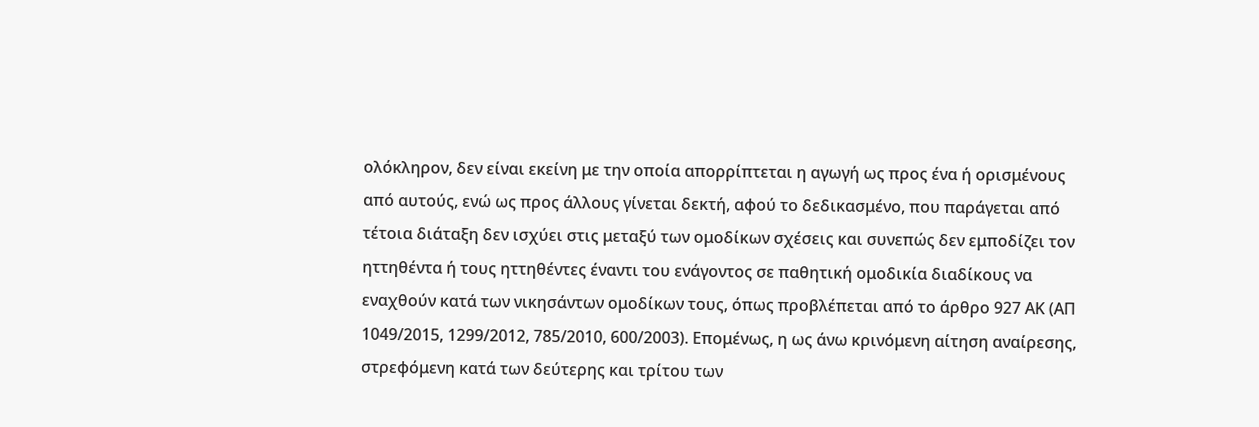ολόκληρον, δεν είναι εκείνη με την οποία απορρίπτεται η αγωγή ως προς ένα ή ορισμένους από αυτούς, ενώ ως προς άλλους γίνεται δεκτή, αφού το δεδικασμένο, που παράγεται από τέτοια διάταξη δεν ισχύει στις μεταξύ των ομοδίκων σχέσεις και συνεπώς δεν εμποδίζει τον ηττηθέντα ή τους ηττηθέντες έναντι του ενάγοντος σε παθητική ομοδικία διαδίκους να εναχθούν κατά των νικησάντων ομοδίκων τους, όπως προβλέπεται από το άρθρο 927 ΑΚ (ΑΠ 1049/2015, 1299/2012, 785/2010, 600/2003). Επομένως, η ως άνω κρινόμενη αίτηση αναίρεσης, στρεφόμενη κατά των δεύτερης και τρίτου των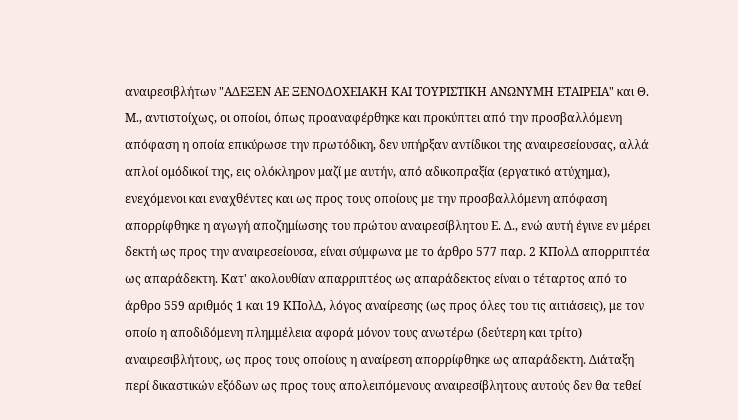αναιρεσιβλήτων "ΑΔΕΞΕΝ ΑΕ ΞΕΝΟΔΟΧΕΙΑΚΗ ΚΑΙ ΤΟΥΡΙΣΤΙΚΗ ΑΝΩΝΥΜΗ ΕΤΑΙΡΕΙΑ" και Θ. Μ., αντιστοίχως, οι οποίοι, όπως προαναφέρθηκε και προκύπτει από την προσβαλλόμενη απόφαση η οποία επικύρωσε την πρωτόδικη, δεν υπήρξαν αντίδικοι της αναιρεσείουσας, αλλά απλοί ομόδικοί της, εις ολόκληρον μαζί με αυτήν, από αδικοπραξία (εργατικό ατύχημα), ενεχόμενοι και εναχθέντες και ως προς τους οποίους με την προσβαλλόμενη απόφαση απορρίφθηκε η αγωγή αποζημίωσης του πρώτου αναιρεσίβλητου Ε. Δ., ενώ αυτή έγινε εν μέρει δεκτή ως προς την αναιρεσείουσα, είναι σύμφωνα με το άρθρο 577 παρ. 2 ΚΠολΔ απορριπτέα ως απαράδεκτη. Κατ' ακολουθίαν απαρριπτέος ως απαράδεκτος είναι ο τέταρτος από το άρθρο 559 αριθμός 1 και 19 ΚΠολΔ, λόγος αναίρεσης (ως προς όλες του τις αιτιάσεις), με τον οποίο η αποδιδόμενη πλημμέλεια αφορά μόνον τους ανωτέρω (δεύτερη και τρίτο) αναιρεσιβλήτους, ως προς τους οποίους η αναίρεση απορρίφθηκε ως απαράδεκτη. Διάταξη περί δικαστικών εξόδων ως προς τους απολειπόμενους αναιρεσίβλητους αυτούς δεν θα τεθεί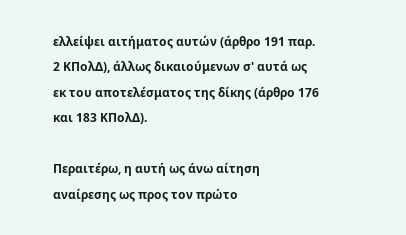ελλείψει αιτήματος αυτών (άρθρο 191 παρ. 2 ΚΠολΔ), άλλως δικαιούμενων σ' αυτά ως εκ του αποτελέσματος της δίκης (άρθρο 176 και 183 ΚΠολΔ).

Περαιτέρω, η αυτή ως άνω αίτηση αναίρεσης ως προς τον πρώτο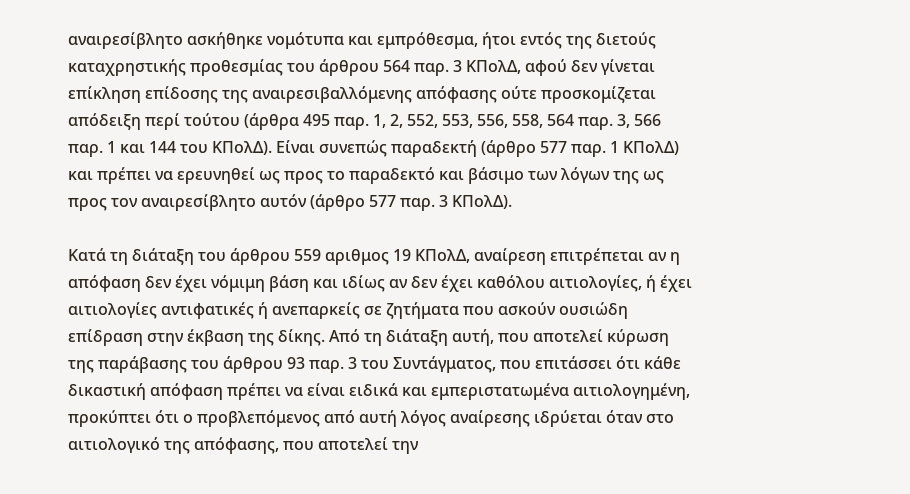αναιρεσίβλητο ασκήθηκε νομότυπα και εμπρόθεσμα, ήτοι εντός της διετούς καταχρηστικής προθεσμίας του άρθρου 564 παρ. 3 ΚΠολΔ, αφού δεν γίνεται επίκληση επίδοσης της αναιρεσιβαλλόμενης απόφασης ούτε προσκομίζεται απόδειξη περί τούτου (άρθρα 495 παρ. 1, 2, 552, 553, 556, 558, 564 παρ. 3, 566 παρ. 1 και 144 του ΚΠολΔ). Είναι συνεπώς παραδεκτή (άρθρο 577 παρ. 1 ΚΠολΔ) και πρέπει να ερευνηθεί ως προς το παραδεκτό και βάσιμο των λόγων της ως προς τον αναιρεσίβλητο αυτόν (άρθρο 577 παρ. 3 ΚΠολΔ).

Κατά τη διάταξη του άρθρου 559 αριθμος 19 ΚΠολΔ, αναίρεση επιτρέπεται αν η απόφαση δεν έχει νόμιμη βάση και ιδίως αν δεν έχει καθόλου αιτιολογίες, ή έχει αιτιολογίες αντιφατικές ή ανεπαρκείς σε ζητήματα που ασκούν ουσιώδη επίδραση στην έκβαση της δίκης. Από τη διάταξη αυτή, που αποτελεί κύρωση της παράβασης του άρθρου 93 παρ. 3 του Συντάγματος, που επιτάσσει ότι κάθε δικαστική απόφαση πρέπει να είναι ειδικά και εμπεριστατωμένα αιτιολογημένη, προκύπτει ότι ο προβλεπόμενος από αυτή λόγος αναίρεσης ιδρύεται όταν στο αιτιολογικό της απόφασης, που αποτελεί την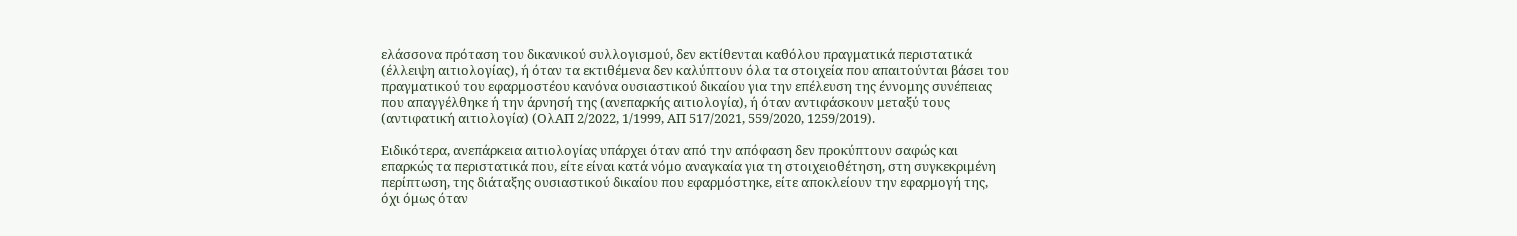ελάσσονα πρόταση του δικανικού συλλογισμού, δεν εκτίθενται καθόλου πραγματικά περιστατικά (έλλειψη αιτιολογίας), ή όταν τα εκτιθέμενα δεν καλύπτουν όλα τα στοιχεία που απαιτούνται βάσει του πραγματικού του εφαρμοστέου κανόνα ουσιαστικού δικαίου για την επέλευση της έννομης συνέπειας που απαγγέλθηκε ή την άρνησή της (ανεπαρκής αιτιολογία), ή όταν αντιφάσκουν μεταξύ τους (αντιφατική αιτιολογία) (ΟλΑΠ 2/2022, 1/1999, ΑΠ 517/2021, 559/2020, 1259/2019).

Ειδικότερα, ανεπάρκεια αιτιολογίας υπάρχει όταν από την απόφαση δεν προκύπτουν σαφώς και επαρκώς τα περιστατικά που, είτε είναι κατά νόμο αναγκαία για τη στοιχειοθέτηση, στη συγκεκριμένη περίπτωση, της διάταξης ουσιαστικού δικαίου που εφαρμόστηκε, είτε αποκλείουν την εφαρμογή της, όχι όμως όταν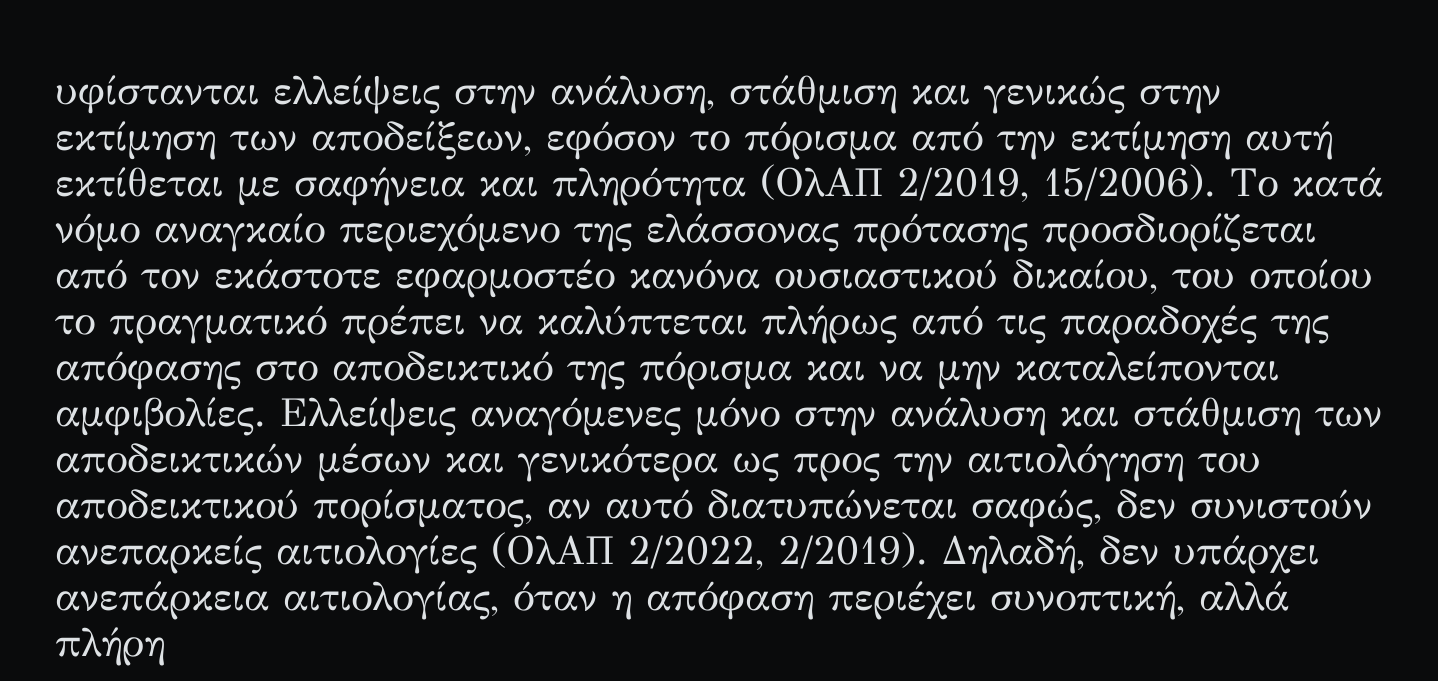υφίστανται ελλείψεις στην ανάλυση, στάθμιση και γενικώς στην εκτίμηση των αποδείξεων, εφόσον το πόρισμα από την εκτίμηση αυτή εκτίθεται με σαφήνεια και πληρότητα (ΟλΑΠ 2/2019, 15/2006). Το κατά νόμο αναγκαίο περιεχόμενο της ελάσσονας πρότασης προσδιορίζεται από τον εκάστοτε εφαρμοστέο κανόνα ουσιαστικού δικαίου, του οποίου το πραγματικό πρέπει να καλύπτεται πλήρως από τις παραδοχές της απόφασης στο αποδεικτικό της πόρισμα και να μην καταλείπονται αμφιβολίες. Ελλείψεις αναγόμενες μόνο στην ανάλυση και στάθμιση των αποδεικτικών μέσων και γενικότερα ως προς την αιτιολόγηση του αποδεικτικού πορίσματος, αν αυτό διατυπώνεται σαφώς, δεν συνιστούν ανεπαρκείς αιτιολογίες (ΟλΑΠ 2/2022, 2/2019). Δηλαδή, δεν υπάρχει ανεπάρκεια αιτιολογίας, όταν η απόφαση περιέχει συνοπτική, αλλά πλήρη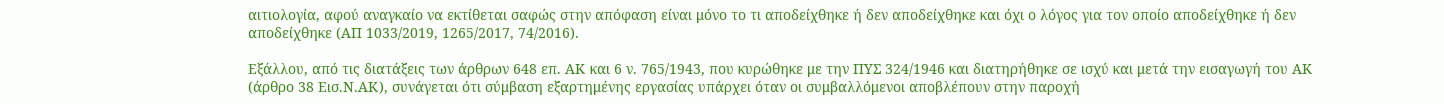αιτιολογία, αφού αναγκαίο να εκτίθεται σαφώς στην απόφαση είναι μόνο το τι αποδείχθηκε ή δεν αποδείχθηκε και όχι ο λόγος για τον οποίο αποδείχθηκε ή δεν αποδείχθηκε (ΑΠ 1033/2019, 1265/2017, 74/2016).

Εξάλλου, από τις διατάξεις των άρθρων 648 επ. ΑΚ και 6 ν. 765/1943, που κυρώθηκε με την ΠΥΣ 324/1946 και διατηρήθηκε σε ισχύ και μετά την εισαγωγή του ΑΚ (άρθρο 38 Εισ.Ν.ΑΚ), συνάγεται ότι σύμβαση εξαρτημένης εργασίας υπάρχει όταν οι συμβαλλόμενοι αποβλέπουν στην παροχή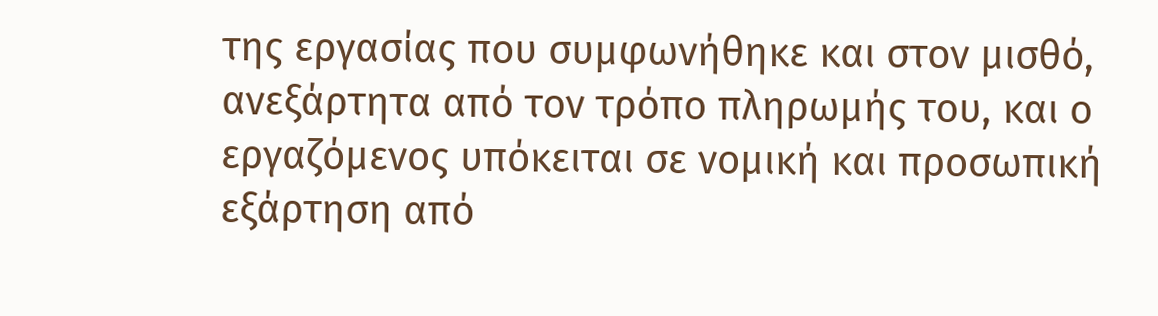της εργασίας που συμφωνήθηκε και στον μισθό, ανεξάρτητα από τον τρόπο πληρωμής του, και ο εργαζόμενος υπόκειται σε νομική και προσωπική εξάρτηση από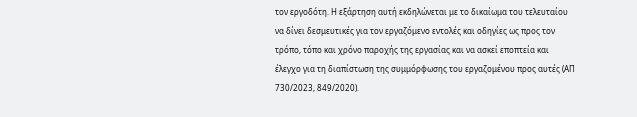τον εργοδότη. Η εξάρτηση αυτή εκδηλώνεται με το δικαίωμα του τελευταίου να δίνει δεσμευτικές για τον εργαζόμενο εντολές και οδηγίες ως προς τον τρόπο, τόπο και χρόνο παροχής της εργασίας και να ασκεί εποπτεία και έλεγχο για τη διαπίστωση της συμμόρφωσης του εργαζομένου προς αυτές (ΑΠ 730/2023, 849/2020).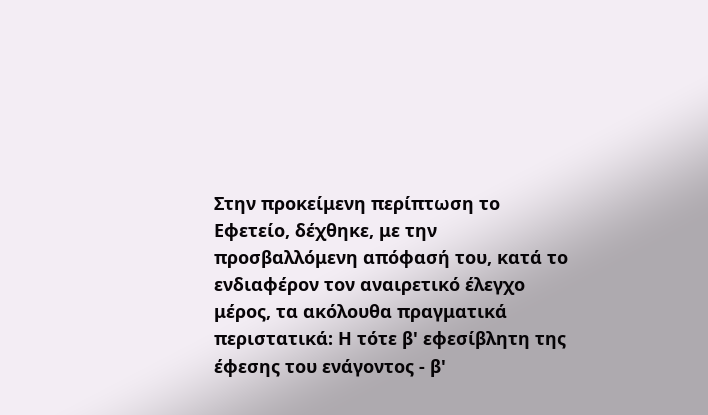Στην προκείμενη περίπτωση το Εφετείο, δέχθηκε, με την προσβαλλόμενη απόφασή του, κατά το ενδιαφέρον τον αναιρετικό έλεγχο μέρος, τα ακόλουθα πραγματικά περιστατικά: Η τότε β' εφεσίβλητη της έφεσης του ενάγοντος - β'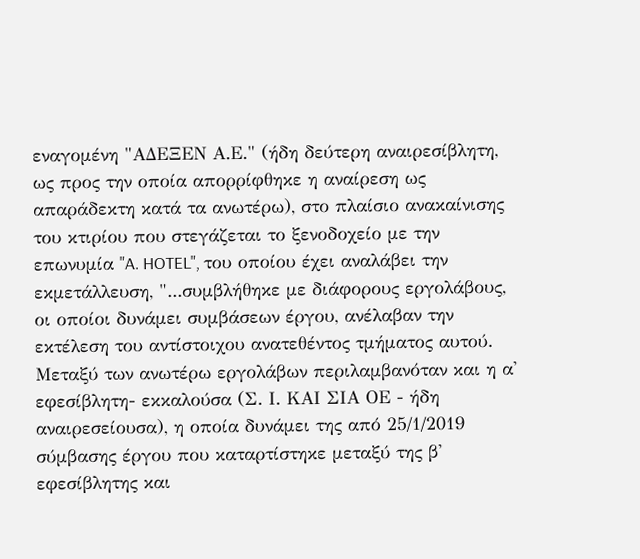εναγομένη "ΑΔΕΞΕΝ Α.Ε." (ήδη δεύτερη αναιρεσίβλητη, ως προς την οποία απορρίφθηκε η αναίρεση ως απαράδεκτη κατά τα ανωτέρω), στο πλαίσιο ανακαίνισης του κτιρίου που στεγάζεται το ξενοδοχείο με την επωνυμία "A. HOTEL", του οποίου έχει αναλάβει την εκμετάλλευση, "...συμβλήθηκε με διάφορους εργολάβους, οι οποίοι δυνάμει συμβάσεων έργου, ανέλαβαν την εκτέλεση του αντίστοιχου ανατεθέντος τμήματος αυτού. Μεταξύ των ανωτέρω εργολάβων περιλαμβανόταν και η α' εφεσίβλητη- εκκαλούσα (Σ. Ι. ΚΑΙ ΣΙΑ ΟΕ - ήδη αναιρεσείουσα), η οποία δυνάμει της από 25/1/2019 σύμβασης έργου που καταρτίστηκε μεταξύ της β' εφεσίβλητης και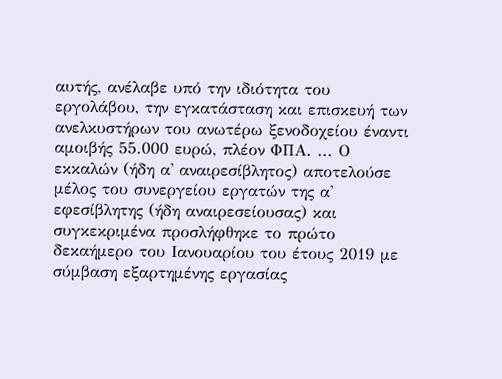αυτής, ανέλαβε υπό την ιδιότητα του εργολάβου, την εγκατάσταση και επισκευή των ανελκυστήρων του ανωτέρω ξενοδοχείου έναντι αμοιβής 55.000 ευρώ, πλέον ΦΠΑ. ... Ο εκκαλών (ήδη α' αναιρεσίβλητος) αποτελούσε μέλος του συνεργείου εργατών της α' εφεσίβλητης (ήδη αναιρεσείουσας) και συγκεκριμένα προσλήφθηκε το πρώτο δεκαήμερο του Ιανουαρίου του έτους 2019 με σύμβαση εξαρτημένης εργασίας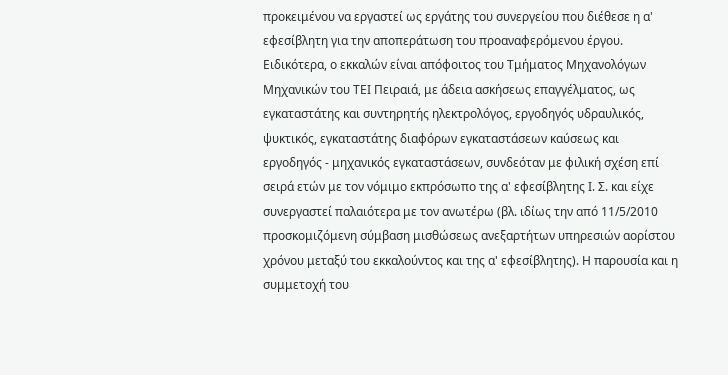προκειμένου να εργαστεί ως εργάτης του συνεργείου που διέθεσε η α' εφεσίβλητη για την αποπεράτωση του προαναφερόμενου έργου. Ειδικότερα, ο εκκαλών είναι απόφοιτος του Τμήματος Μηχανολόγων Μηχανικών του ΤΕΙ Πειραιά, με άδεια ασκήσεως επαγγέλματος, ως εγκαταστάτης και συντηρητής ηλεκτρολόγος, εργοδηγός υδραυλικός, ψυκτικός, εγκαταστάτης διαφόρων εγκαταστάσεων καύσεως και εργοδηγός - μηχανικός εγκαταστάσεων, συνδεόταν με φιλική σχέση επί σειρά ετών με τον νόμιμο εκπρόσωπο της α' εφεσίβλητης Ι. Σ. και είχε συνεργαστεί παλαιότερα με τον ανωτέρω (βλ. ιδίως την από 11/5/2010 προσκομιζόμενη σύμβαση μισθώσεως ανεξαρτήτων υπηρεσιών αορίστου χρόνου μεταξύ του εκκαλούντος και της α' εφεσίβλητης). Η παρουσία και η συμμετοχή του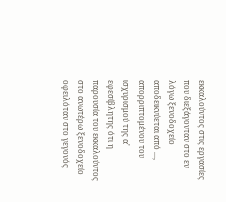εκκαλούντος στις εργασίες που διεξάγονταν στο εν λόγω ξενοδοχείο αποδεικνύεται από ..., απορριπτομένου του ισχυρισμού της α' εφεσίβλητης ότι η παρουσία του εκκαλούντος στο ανωτέρω ξενοδοχείο οφειλόταν στο γεγονός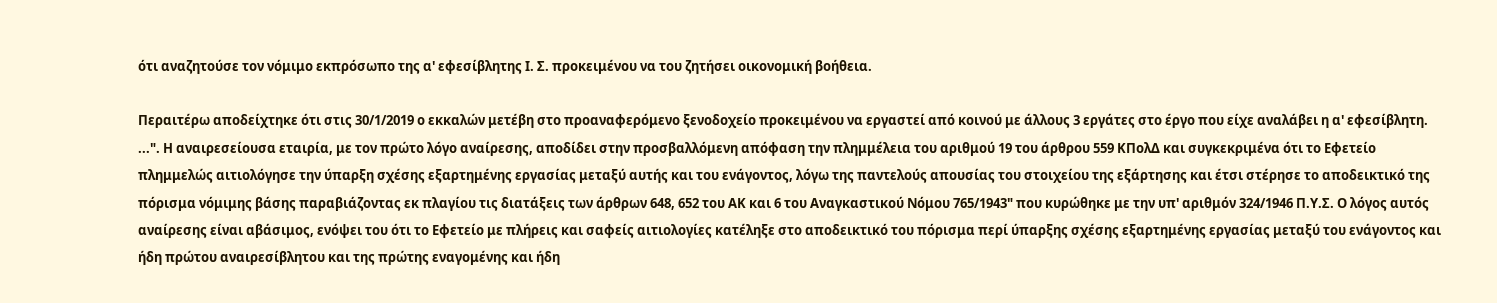ότι αναζητούσε τον νόμιμο εκπρόσωπο της α' εφεσίβλητης Ι. Σ. προκειμένου να του ζητήσει οικονομική βοήθεια.

Περαιτέρω αποδείχτηκε ότι στις 30/1/2019 ο εκκαλών μετέβη στο προαναφερόμενο ξενοδοχείο προκειμένου να εργαστεί από κοινού με άλλους 3 εργάτες στο έργο που είχε αναλάβει η α' εφεσίβλητη. ...". Η αναιρεσείουσα εταιρία, με τον πρώτο λόγο αναίρεσης, αποδίδει στην προσβαλλόμενη απόφαση την πλημμέλεια του αριθμού 19 του άρθρου 559 ΚΠολΔ και συγκεκριμένα ότι το Εφετείο πλημμελώς αιτιολόγησε την ύπαρξη σχέσης εξαρτημένης εργασίας μεταξύ αυτής και του ενάγοντος, λόγω της παντελούς απουσίας του στοιχείου της εξάρτησης και έτσι στέρησε το αποδεικτικό της πόρισμα νόμιμης βάσης παραβιάζοντας εκ πλαγίου τις διατάξεις των άρθρων 648, 652 του ΑΚ και 6 του Αναγκαστικού Νόμου 765/1943" που κυρώθηκε με την υπ' αριθμόν 324/1946 Π.Υ.Σ. Ο λόγος αυτός αναίρεσης είναι αβάσιμος, ενόψει του ότι το Εφετείο με πλήρεις και σαφείς αιτιολογίες κατέληξε στο αποδεικτικό του πόρισμα περί ύπαρξης σχέσης εξαρτημένης εργασίας μεταξύ του ενάγοντος και ήδη πρώτου αναιρεσίβλητου και της πρώτης εναγομένης και ήδη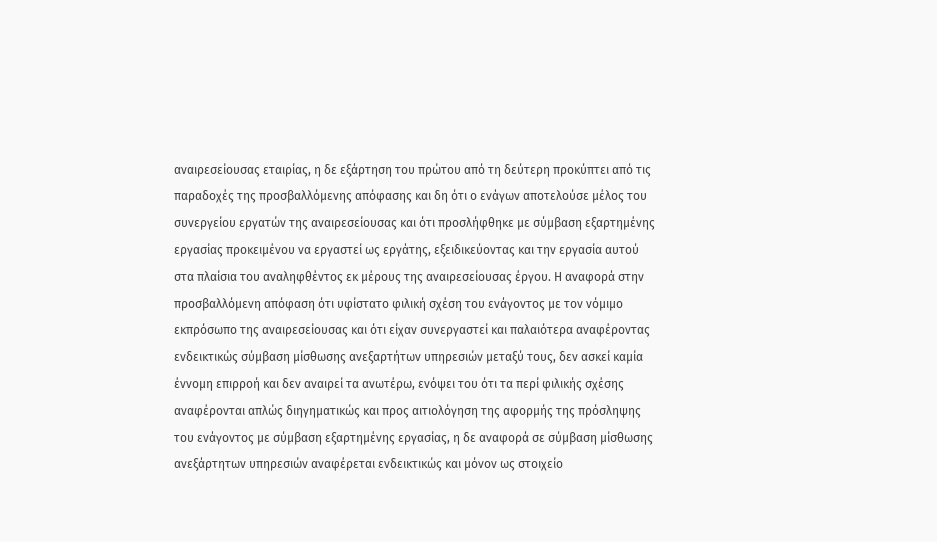αναιρεσείουσας εταιρίας, η δε εξάρτηση του πρώτου από τη δεύτερη προκύπτει από τις παραδοχές της προσβαλλόμενης απόφασης και δη ότι ο ενάγων αποτελούσε μέλος του συνεργείου εργατών της αναιρεσείουσας και ότι προσλήφθηκε με σύμβαση εξαρτημένης εργασίας προκειμένου να εργαστεί ως εργάτης, εξειδικεύοντας και την εργασία αυτού στα πλαίσια του αναληφθέντος εκ μέρους της αναιρεσείουσας έργου. Η αναφορά στην προσβαλλόμενη απόφαση ότι υφίστατο φιλική σχέση του ενάγοντος με τον νόμιμο εκπρόσωπο της αναιρεσείουσας και ότι είχαν συνεργαστεί και παλαιότερα αναφέροντας ενδεικτικώς σύμβαση μίσθωσης ανεξαρτήτων υπηρεσιών μεταξύ τους, δεν ασκεί καμία έννομη επιρροή και δεν αναιρεί τα ανωτέρω, ενόψει του ότι τα περί φιλικής σχέσης αναφέρονται απλώς διηγηματικώς και προς αιτιολόγηση της αφορμής της πρόσληψης του ενάγοντος με σύμβαση εξαρτημένης εργασίας, η δε αναφορά σε σύμβαση μίσθωσης ανεξάρτητων υπηρεσιών αναφέρεται ενδεικτικώς και μόνον ως στοιχείο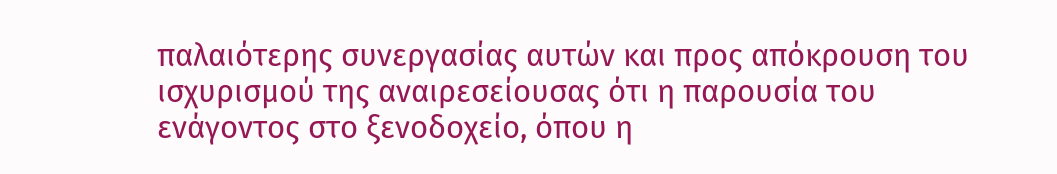παλαιότερης συνεργασίας αυτών και προς απόκρουση του ισχυρισμού της αναιρεσείουσας ότι η παρουσία του ενάγοντος στο ξενοδοχείο, όπου η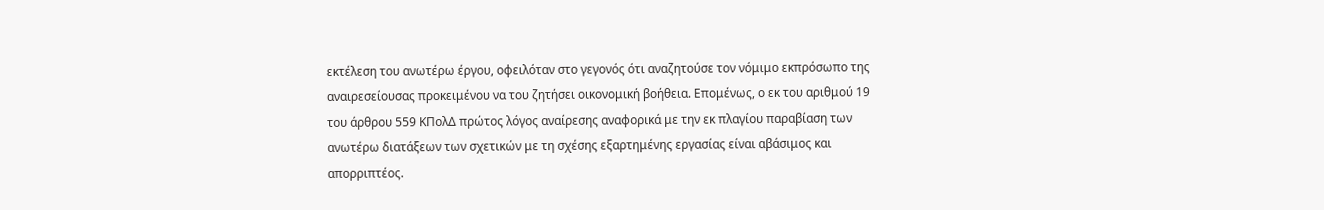εκτέλεση του ανωτέρω έργου, οφειλόταν στο γεγονός ότι αναζητούσε τον νόμιμο εκπρόσωπο της αναιρεσείουσας προκειμένου να του ζητήσει οικονομική βοήθεια. Επομένως, ο εκ του αριθμού 19 του άρθρου 559 ΚΠολΔ πρώτος λόγος αναίρεσης αναφορικά με την εκ πλαγίου παραβίαση των ανωτέρω διατάξεων των σχετικών με τη σχέσης εξαρτημένης εργασίας είναι αβάσιμος και απορριπτέος.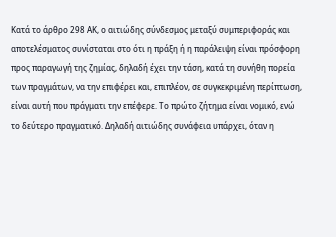Κατά το άρθρο 298 ΑΚ, ο αιτιώδης σύνδεσμος μεταξύ συμπεριφοράς και αποτελέσματος συνίσταται στο ότι η πράξη ή η παράλειψη είναι πρόσφορη προς παραγωγή της ζημίας, δηλαδή έχει την τάση, κατά τη συνήθη πορεία των πραγμάτων, να την επιφέρει και, επιπλέον, σε συγκεκριμένη περίπτωση, είναι αυτή που πράγματι την επέφερε. Το πρώτο ζήτημα είναι νομικό, ενώ το δεύτερο πραγματικό. Δηλαδή αιτιώδης συνάφεια υπάρχει, όταν η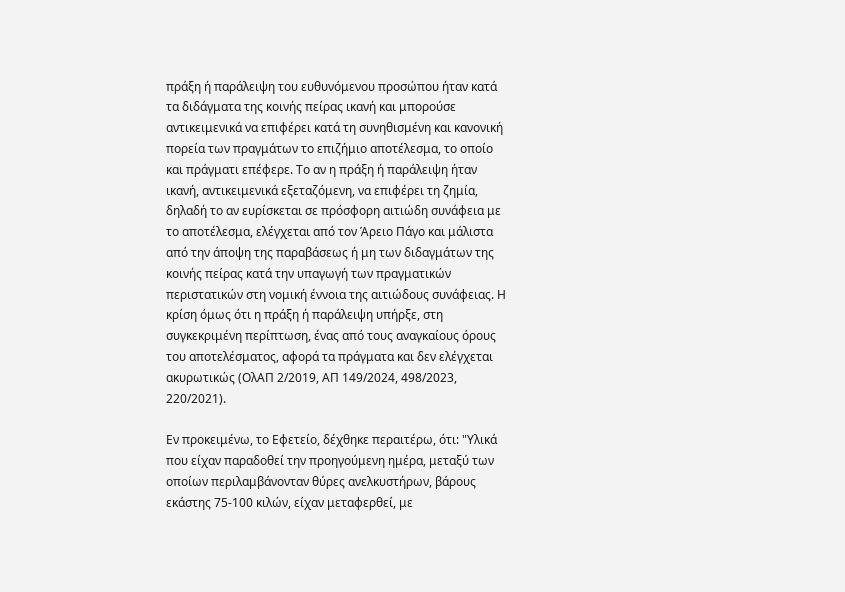πράξη ή παράλειψη του ευθυνόμενου προσώπου ήταν κατά τα διδάγματα της κοινής πείρας ικανή και μπορούσε αντικειμενικά να επιφέρει κατά τη συνηθισμένη και κανονική πορεία των πραγμάτων το επιζήμιο αποτέλεσμα, το οποίο και πράγματι επέφερε. Το αν η πράξη ή παράλειψη ήταν ικανή, αντικειμενικά εξεταζόμενη, να επιφέρει τη ζημία, δηλαδή το αν ευρίσκεται σε πρόσφορη αιτιώδη συνάφεια με το αποτέλεσμα, ελέγχεται από τον Άρειο Πάγο και μάλιστα από την άποψη της παραβάσεως ή μη των διδαγμάτων της κοινής πείρας κατά την υπαγωγή των πραγματικών περιστατικών στη νομική έννοια της αιτιώδους συνάφειας. Η κρίση όμως ότι η πράξη ή παράλειψη υπήρξε, στη συγκεκριμένη περίπτωση, ένας από τους αναγκαίους όρους του αποτελέσματος, αφορά τα πράγματα και δεν ελέγχεται ακυρωτικώς (ΟλΑΠ 2/2019, ΑΠ 149/2024, 498/2023, 220/2021).

Εν προκειμένω, το Εφετείο, δέχθηκε περαιτέρω, ότι: "Υλικά που είχαν παραδοθεί την προηγούμενη ημέρα, μεταξύ των οποίων περιλαμβάνονταν θύρες ανελκυστήρων, βάρους εκάστης 75-100 κιλών, είχαν μεταφερθεί, με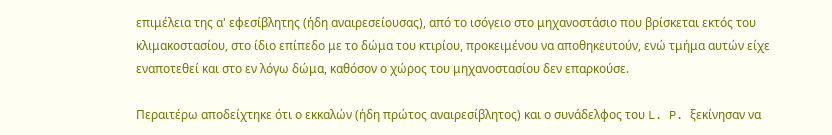επιμέλεια της α' εφεσίβλητης (ήδη αναιρεσείουσας), από το ισόγειο στο μηχανοστάσιο που βρίσκεται εκτός του κλιμακοστασίου, στο ίδιο επίπεδο με το δώμα του κτιρίου, προκειμένου να αποθηκευτούν, ενώ τμήμα αυτών είχε εναποτεθεί και στο εν λόγω δώμα, καθόσον ο χώρος του μηχανοστασίου δεν επαρκούσε.

Περαιτέρω αποδείχτηκε ότι ο εκκαλών (ήδη πρώτος αναιρεσίβλητος) και ο συνάδελφος του L. P. ξεκίνησαν να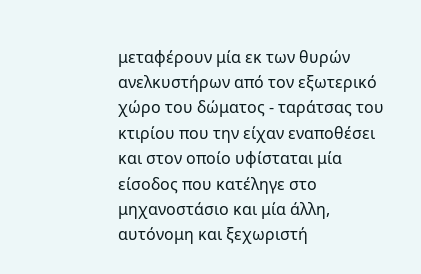μεταφέρουν μία εκ των θυρών ανελκυστήρων από τον εξωτερικό χώρο του δώματος - ταράτσας του κτιρίου που την είχαν εναποθέσει και στον οποίο υφίσταται μία είσοδος που κατέληγε στο μηχανοστάσιο και μία άλλη, αυτόνομη και ξεχωριστή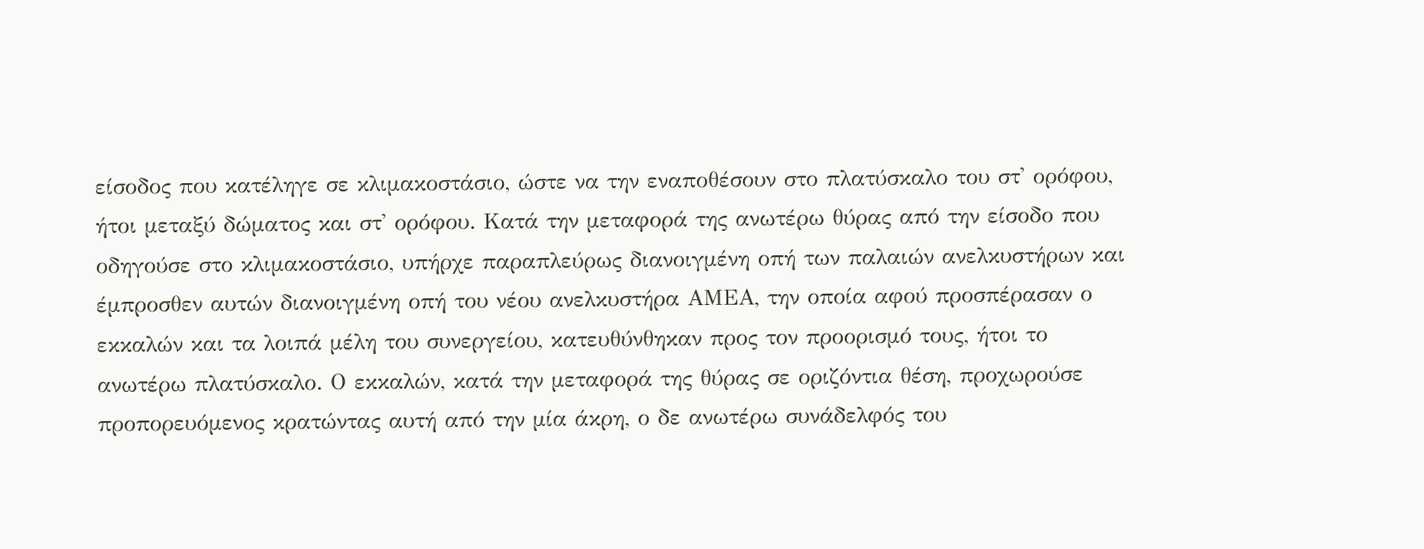είσοδος που κατέληγε σε κλιμακοστάσιο, ώστε να την εναποθέσουν στο πλατύσκαλο του στ' ορόφου, ήτοι μεταξύ δώματος και στ' ορόφου. Κατά την μεταφορά της ανωτέρω θύρας από την είσοδο που οδηγούσε στο κλιμακοστάσιο, υπήρχε παραπλεύρως διανοιγμένη οπή των παλαιών ανελκυστήρων και έμπροσθεν αυτών διανοιγμένη οπή του νέου ανελκυστήρα ΑΜΕΑ, την οποία αφού προσπέρασαν ο εκκαλών και τα λοιπά μέλη του συνεργείου, κατευθύνθηκαν προς τον προορισμό τους, ήτοι το ανωτέρω πλατύσκαλο. Ο εκκαλών, κατά την μεταφορά της θύρας σε οριζόντια θέση, προχωρούσε προπορευόμενος κρατώντας αυτή από την μία άκρη, ο δε ανωτέρω συνάδελφός του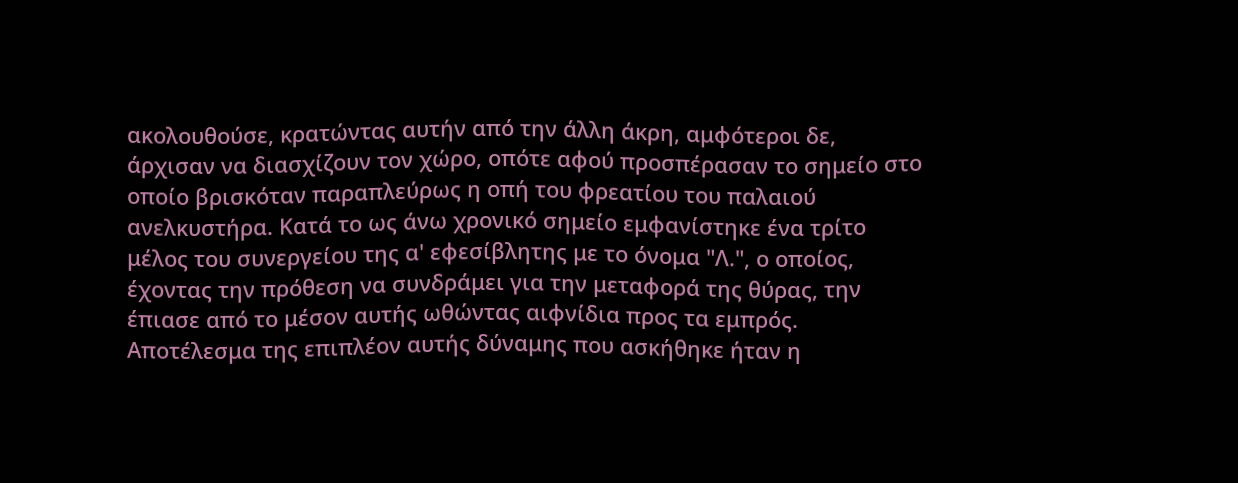ακολουθούσε, κρατώντας αυτήν από την άλλη άκρη, αμφότεροι δε, άρχισαν να διασχίζουν τον χώρο, οπότε αφού προσπέρασαν το σημείο στο οποίο βρισκόταν παραπλεύρως η οπή του φρεατίου του παλαιού ανελκυστήρα. Κατά το ως άνω χρονικό σημείο εμφανίστηκε ένα τρίτο μέλος του συνεργείου της α' εφεσίβλητης με το όνομα "Λ.", ο οποίος, έχοντας την πρόθεση να συνδράμει για την μεταφορά της θύρας, την έπιασε από το μέσον αυτής ωθώντας αιφνίδια προς τα εμπρός. Αποτέλεσμα της επιπλέον αυτής δύναμης που ασκήθηκε ήταν η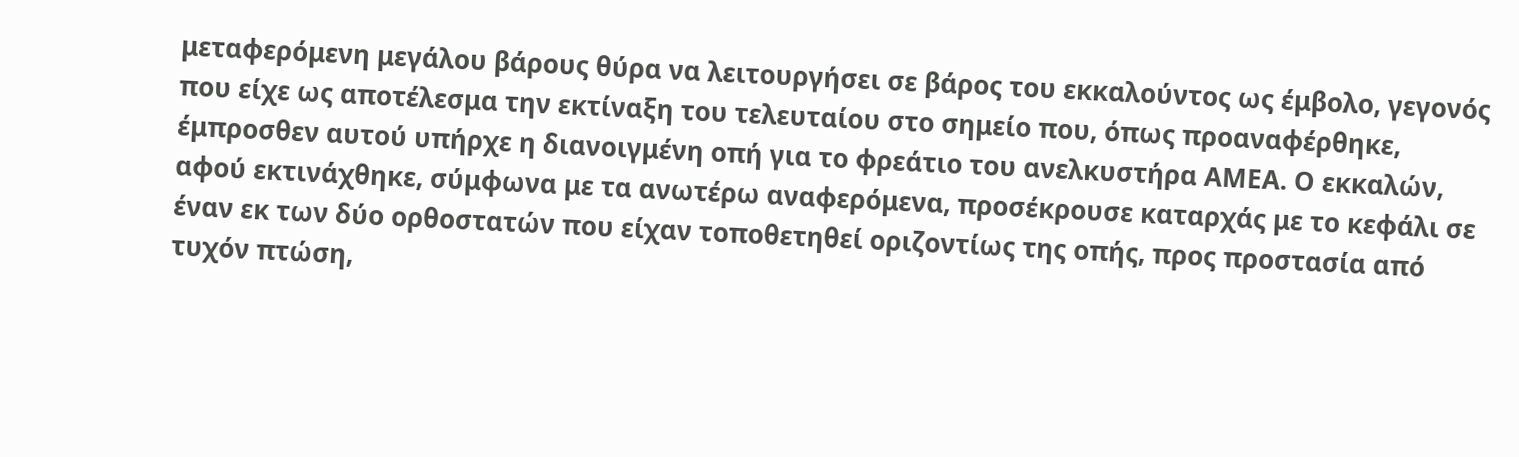μεταφερόμενη μεγάλου βάρους θύρα να λειτουργήσει σε βάρος του εκκαλούντος ως έμβολο, γεγονός που είχε ως αποτέλεσμα την εκτίναξη του τελευταίου στο σημείο που, όπως προαναφέρθηκε, έμπροσθεν αυτού υπήρχε η διανοιγμένη οπή για το φρεάτιο του ανελκυστήρα ΑΜΕΑ. Ο εκκαλών, αφού εκτινάχθηκε, σύμφωνα με τα ανωτέρω αναφερόμενα, προσέκρουσε καταρχάς με το κεφάλι σε έναν εκ των δύο ορθοστατών που είχαν τοποθετηθεί οριζοντίως της οπής, προς προστασία από τυχόν πτώση,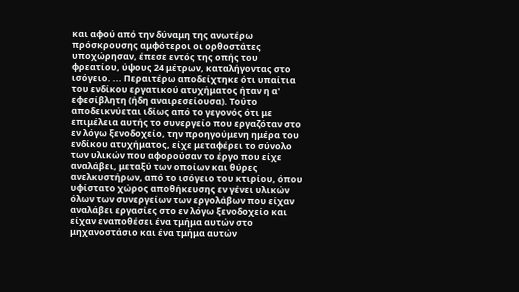και αφού από την δύναμη της ανωτέρω πρόσκρουσης αμφότεροι οι ορθοστάτες υποχώρησαν, έπεσε εντός της οπής του φρεατίου, ύψους 24 μέτρων, καταλήγοντας στο ισόγειο. ... Περαιτέρω αποδείχτηκε ότι υπαίτια του ενδίκου εργατικού ατυχήματος ήταν η α' εφεσίβλητη (ήδη αναιρεσείουσα). Τούτο αποδεικνύεται ιδίως από το γεγονός ότι με επιμέλεια αυτής το συνεργείο που εργαζόταν στο εν λόγω ξενοδοχείο, την προηγούμενη ημέρα του ενδίκου ατυχήματος, είχε μεταφέρει το σύνολο των υλικών που αφορούσαν το έργο που είχε αναλάβει, μεταξύ των οποίων και θύρες ανελκυστήρων, από το ισόγειο του κτιρίου, όπου υφίστατο χώρος αποθήκευσης εν γένει υλικών όλων των συνεργείων των εργολάβων που είχαν αναλάβει εργασίες στο εν λόγω ξενοδοχείο και είχαν εναποθέσει ένα τμήμα αυτών στο μηχανοστάσιο και ένα τμήμα αυτών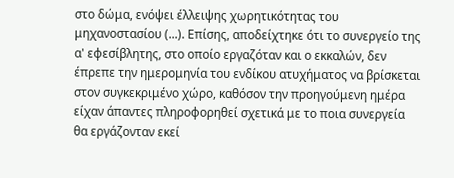στο δώμα, ενόψει έλλειψης χωρητικότητας του μηχανοστασίου (...). Επίσης, αποδείχτηκε ότι το συνεργείο της α' εφεσίβλητης, στο οποίο εργαζόταν και ο εκκαλών, δεν έπρεπε την ημερομηνία του ενδίκου ατυχήματος να βρίσκεται στον συγκεκριμένο χώρο, καθόσον την προηγούμενη ημέρα είχαν άπαντες πληροφορηθεί σχετικά με το ποια συνεργεία θα εργάζονταν εκεί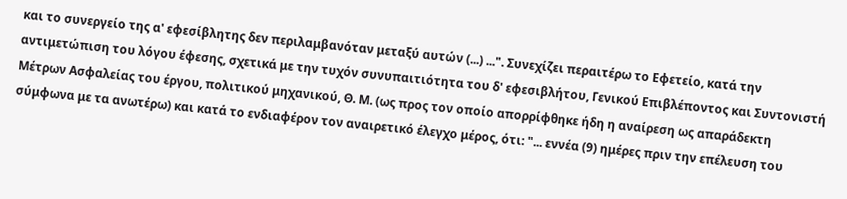και το συνεργείο της α' εφεσίβλητης δεν περιλαμβανόταν μεταξύ αυτών (...) ...". Συνεχίζει περαιτέρω το Εφετείο, κατά την αντιμετώπιση του λόγου έφεσης, σχετικά με την τυχόν συνυπαιτιότητα του δ' εφεσιβλήτου, Γενικού Επιβλέποντος και Συντονιστή Μέτρων Ασφαλείας του έργου, πολιτικού μηχανικού, Θ. Μ. (ως προς τον οποίο απορρίφθηκε ήδη η αναίρεση ως απαράδεκτη σύμφωνα με τα ανωτέρω) και κατά το ενδιαφέρον τον αναιρετικό έλεγχο μέρος, ότι: "... εννέα (9) ημέρες πριν την επέλευση του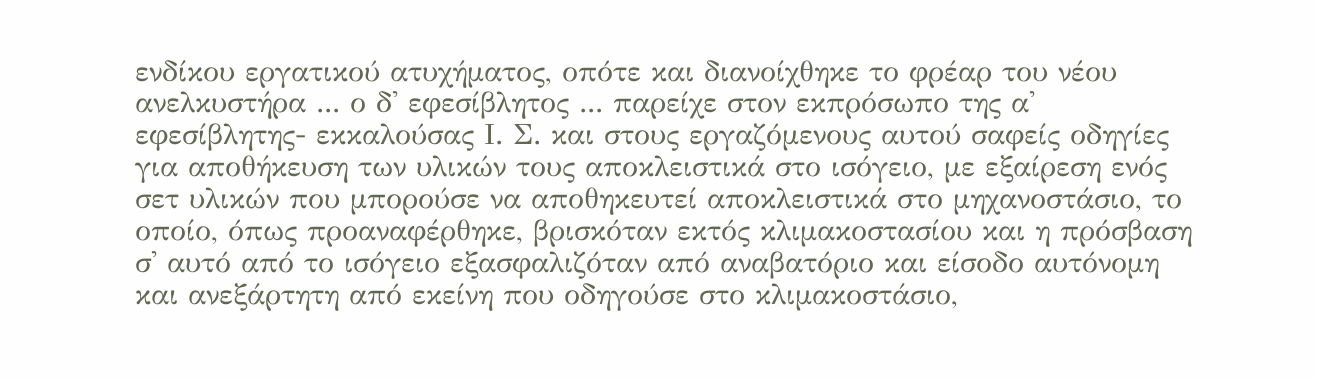ενδίκου εργατικού ατυχήματος, οπότε και διανοίχθηκε το φρέαρ του νέου ανελκυστήρα ... ο δ' εφεσίβλητος ... παρείχε στον εκπρόσωπο της α' εφεσίβλητης- εκκαλούσας Ι. Σ. και στους εργαζόμενους αυτού σαφείς οδηγίες για αποθήκευση των υλικών τους αποκλειστικά στο ισόγειο, με εξαίρεση ενός σετ υλικών που μπορούσε να αποθηκευτεί αποκλειστικά στο μηχανοστάσιο, το οποίο, όπως προαναφέρθηκε, βρισκόταν εκτός κλιμακοστασίου και η πρόσβαση σ' αυτό από το ισόγειο εξασφαλιζόταν από αναβατόριο και είσοδο αυτόνομη και ανεξάρτητη από εκείνη που οδηγούσε στο κλιμακοστάσιο,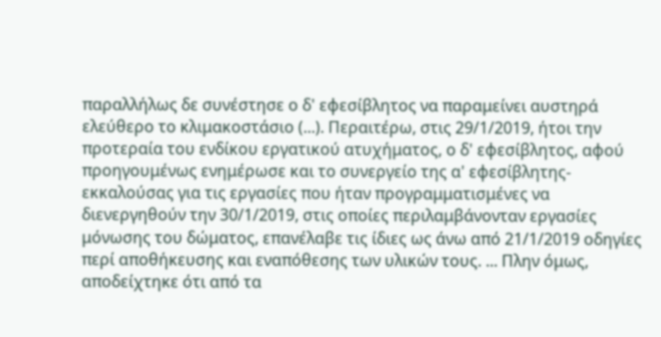παραλλήλως δε συνέστησε ο δ' εφεσίβλητος να παραμείνει αυστηρά ελεύθερο το κλιμακοστάσιο (...). Περαιτέρω, στις 29/1/2019, ήτοι την προτεραία του ενδίκου εργατικού ατυχήματος, ο δ' εφεσίβλητος, αφού προηγουμένως ενημέρωσε και το συνεργείο της α' εφεσίβλητης-εκκαλούσας για τις εργασίες που ήταν προγραμματισμένες να διενεργηθούν την 30/1/2019, στις οποίες περιλαμβάνονταν εργασίες μόνωσης του δώματος, επανέλαβε τις ίδιες ως άνω από 21/1/2019 οδηγίες περί αποθήκευσης και εναπόθεσης των υλικών τους. ... Πλην όμως, αποδείχτηκε ότι από τα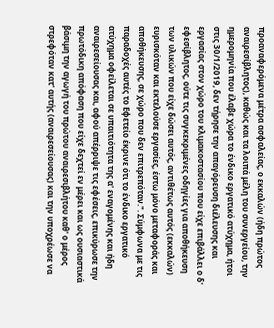προαναφερόμενα μέτρα ασφαλείας, ο εκκαλών (ήδη πρώτος αναιρεσίβλητος), καθώς και τα λοιπά μέλη του συνεργείου, την ημερομηνία που έλαβε χώρα το ένδικο εργατικό ατύχημα, ήτοι στις 30/1/2019, δεν τήρησε την απαγόρευση διέλευσης και εργασίας στον χώρο του κλιμακοστασίου που είχε επιβάλλει ο δ' εφεσίβλητος, ούτε τις συγκεκριμένες οδηγίες για αποθήκευση των υλικών που είχε δώσει αυτός, αντιθέτως αυτός (εκκαλών) ευρισκόταν και εκτελούσε εργασίες, έστω μόνο μεταφοράς και αποθήκευσης, σε χώρο που δεν επιτρεπόταν.". Σύμφωνα με τις παραδοχές αυτές το Εφετείο έκρινε ότι το ένδικο εργατικό ατύχημα οφείλεται σε υπαιτιότητα της α' εναγομένης και ήδη αναιρεσείουσας και, αφού απέρριψε τις εφέσεις, επικύρωσε την πρωτόδικη απόφαση που είχε δεχτεί εν μέρει και ως ουσιαστικά βάσιμη την αγωγή του πρώτου αναιρεσιβλήτου καθ' ο μέρος στρεφόταν κατ' αυτής (αναιρεσείουσας) και την υποχρέωσε να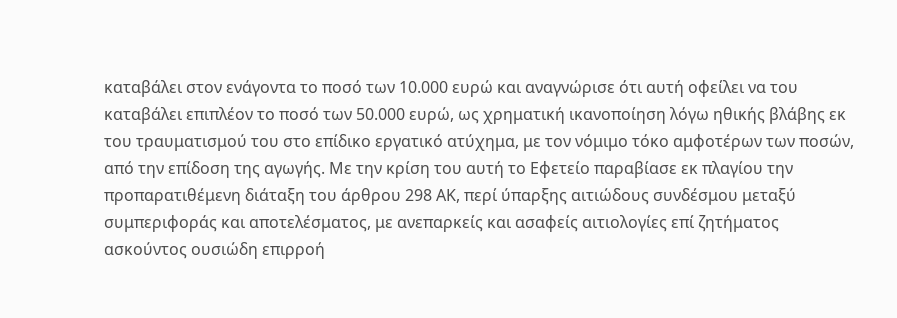καταβάλει στον ενάγοντα το ποσό των 10.000 ευρώ και αναγνώρισε ότι αυτή οφείλει να του καταβάλει επιπλέον το ποσό των 50.000 ευρώ, ως χρηματική ικανοποίηση λόγω ηθικής βλάβης εκ του τραυματισμού του στο επίδικο εργατικό ατύχημα, με τον νόμιμο τόκο αμφοτέρων των ποσών, από την επίδοση της αγωγής. Με την κρίση του αυτή το Εφετείο παραβίασε εκ πλαγίου την προπαρατιθέμενη διάταξη του άρθρου 298 ΑΚ, περί ύπαρξης αιτιώδους συνδέσμου μεταξύ συμπεριφοράς και αποτελέσματος, με ανεπαρκείς και ασαφείς αιτιολογίες επί ζητήματος ασκούντος ουσιώδη επιρροή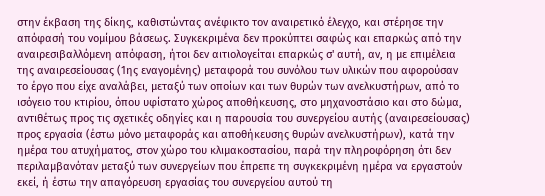στην έκβαση της δίκης, καθιστώντας ανέφικτο τον αναιρετικό έλεγχο, και στέρησε την απόφασή του νομίμου βάσεως. Συγκεκριμένα δεν προκύπτει σαφώς και επαρκώς από την αναιρεσιβαλλόμενη απόφαση, ήτοι δεν αιτιολογείται επαρκώς σ' αυτή, αν, η με επιμέλεια της αναιρεσείουσας (1ης εναγομένης) μεταφορά του συνόλου των υλικών που αφορούσαν το έργο που είχε αναλάβει, μεταξύ των οποίων και των θυρών των ανελκυστήρων, από το ισόγειο του κτιρίου, όπου υφίστατο χώρος αποθήκευσης, στο μηχανοστάσιο και στο δώμα, αντιθέτως προς τις σχετικές οδηγίες και η παρουσία του συνεργείου αυτής (αναιρεσείουσας) προς εργασία (έστω μόνο μεταφοράς και αποθήκευσης θυρών ανελκυστήρων), κατά την ημέρα του ατυχήματος, στον χώρο του κλιμακοστασίου, παρά την πληροφόρηση ότι δεν περιλαμβανόταν μεταξύ των συνεργείων που έπρεπε τη συγκεκριμένη ημέρα να εργαστούν εκεί, ή έστω την απαγόρευση εργασίας του συνεργείου αυτού τη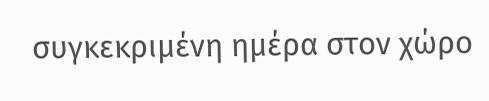συγκεκριμένη ημέρα στον χώρο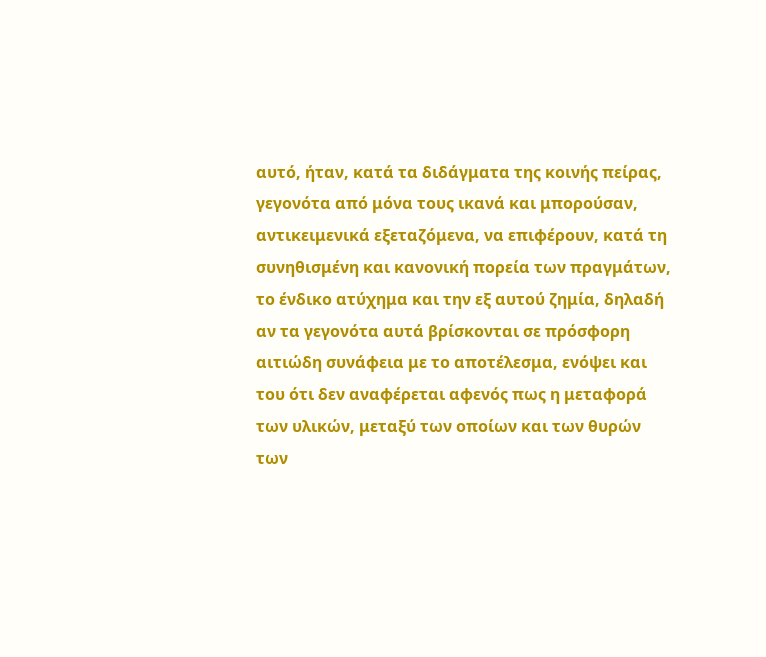αυτό, ήταν, κατά τα διδάγματα της κοινής πείρας, γεγονότα από μόνα τους ικανά και μπορούσαν, αντικειμενικά εξεταζόμενα, να επιφέρουν, κατά τη συνηθισμένη και κανονική πορεία των πραγμάτων, το ένδικο ατύχημα και την εξ αυτού ζημία, δηλαδή αν τα γεγονότα αυτά βρίσκονται σε πρόσφορη αιτιώδη συνάφεια με το αποτέλεσμα, ενόψει και του ότι δεν αναφέρεται αφενός πως η μεταφορά των υλικών, μεταξύ των οποίων και των θυρών των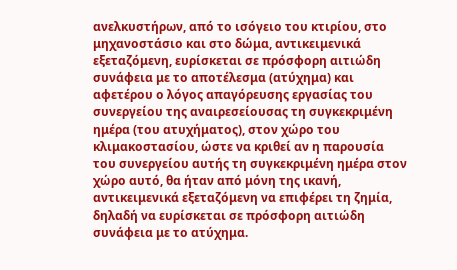ανελκυστήρων, από το ισόγειο του κτιρίου, στο μηχανοστάσιο και στο δώμα, αντικειμενικά εξεταζόμενη, ευρίσκεται σε πρόσφορη αιτιώδη συνάφεια με το αποτέλεσμα (ατύχημα) και αφετέρου ο λόγος απαγόρευσης εργασίας του συνεργείου της αναιρεσείουσας τη συγκεκριμένη ημέρα (του ατυχήματος), στον χώρο του κλιμακοστασίου, ώστε να κριθεί αν η παρουσία του συνεργείου αυτής τη συγκεκριμένη ημέρα στον χώρο αυτό, θα ήταν από μόνη της ικανή, αντικειμενικά εξεταζόμενη να επιφέρει τη ζημία, δηλαδή να ευρίσκεται σε πρόσφορη αιτιώδη συνάφεια με το ατύχημα.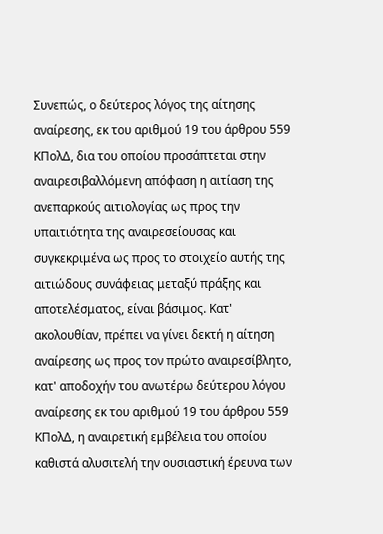Συνεπώς, ο δεύτερος λόγος της αίτησης αναίρεσης, εκ του αριθμού 19 του άρθρου 559 ΚΠολΔ, δια του οποίου προσάπτεται στην αναιρεσιβαλλόμενη απόφαση η αιτίαση της ανεπαρκούς αιτιολογίας ως προς την υπαιτιότητα της αναιρεσείουσας και συγκεκριμένα ως προς το στοιχείο αυτής της αιτιώδους συνάφειας μεταξύ πράξης και αποτελέσματος, είναι βάσιμος. Κατ' ακολουθίαν, πρέπει να γίνει δεκτή η αίτηση αναίρεσης ως προς τον πρώτο αναιρεσίβλητο, κατ' αποδοχήν του ανωτέρω δεύτερου λόγου αναίρεσης εκ του αριθμού 19 του άρθρου 559 ΚΠολΔ, η αναιρετική εμβέλεια του οποίου καθιστά αλυσιτελή την ουσιαστική έρευνα των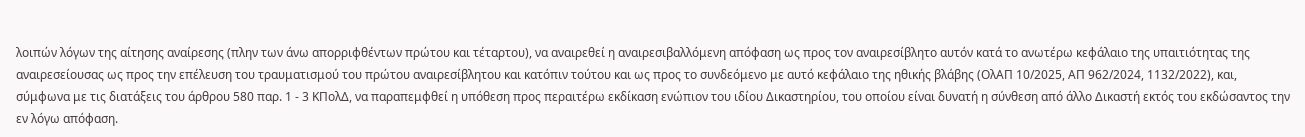λοιπών λόγων της αίτησης αναίρεσης (πλην των άνω απορριφθέντων πρώτου και τέταρτου), να αναιρεθεί η αναιρεσιβαλλόμενη απόφαση ως προς τον αναιρεσίβλητο αυτόν κατά το ανωτέρω κεφάλαιο της υπαιτιότητας της αναιρεσείουσας ως προς την επέλευση του τραυματισμού του πρώτου αναιρεσίβλητου και κατόπιν τούτου και ως προς το συνδεόμενο με αυτό κεφάλαιο της ηθικής βλάβης (ΟλΑΠ 10/2025, ΑΠ 962/2024, 1132/2022), και, σύμφωνα με τις διατάξεις του άρθρου 580 παρ. 1 - 3 ΚΠολΔ, να παραπεμφθεί η υπόθεση προς περαιτέρω εκδίκαση ενώπιον του ιδίου Δικαστηρίου, του οποίου είναι δυνατή η σύνθεση από άλλο Δικαστή εκτός του εκδώσαντος την εν λόγω απόφαση.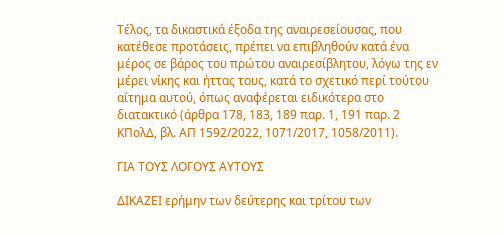Τέλος, τα δικαστικά έξοδα της αναιρεσείουσας, που κατέθεσε προτάσεις, πρέπει να επιβληθούν κατά ένα μέρος σε βάρος του πρώτου αναιρεσίβλητου, λόγω της εν μέρει νίκης και ήττας τους, κατά το σχετικό περί τούτου αίτημα αυτού, όπως αναφέρεται ειδικότερα στο διατακτικό (άρθρα 178, 183, 189 παρ. 1, 191 παρ. 2 ΚΠολΔ, βλ. ΑΠ 1592/2022, 1071/2017, 1058/2011).

ΓΙΑ ΤΟΥΣ ΛΟΓΟΥΣ ΑΥΤΟΥΣ

ΔΙΚΑΖΕΙ ερήμην των δεύτερης και τρίτου των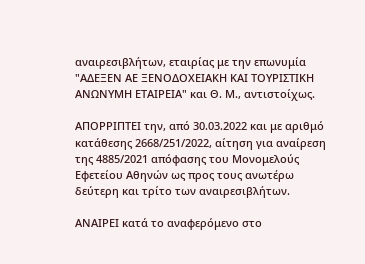αναιρεσιβλήτων, εταιρίας με την επωνυμία "ΑΔΕΞΕΝ ΑΕ ΞΕΝΟΔΟΧΕΙΑΚΗ ΚΑΙ ΤΟΥΡΙΣΤΙΚΗ ΑΝΩΝΥΜΗ ΕΤΑΙΡΕΙΑ" και Θ. Μ., αντιστοίχως.

ΑΠΟΡΡΙΠΤΕΙ την, από 30.03.2022 και με αριθμό κατάθεσης 2668/251/2022, αίτηση για αναίρεση της 4885/2021 απόφασης του Μονομελούς Εφετείου Αθηνών ως προς τους ανωτέρω δεύτερη και τρίτο των αναιρεσιβλήτων.

ΑΝΑΙΡΕΙ κατά το αναφερόμενο στο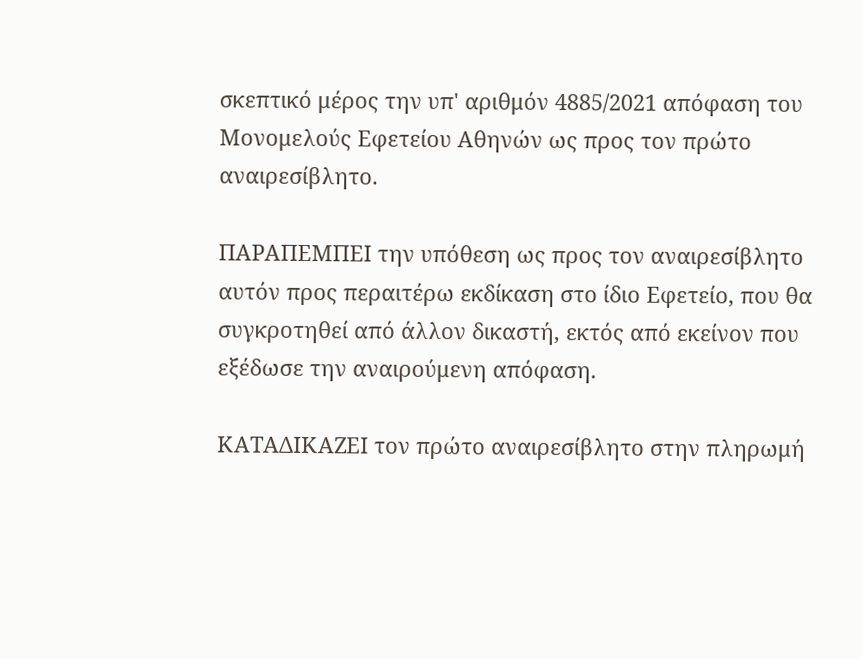σκεπτικό μέρος την υπ' αριθμόν 4885/2021 απόφαση του Μονομελούς Εφετείου Αθηνών ως προς τον πρώτο αναιρεσίβλητο.

ΠΑΡΑΠΕΜΠΕΙ την υπόθεση ως προς τον αναιρεσίβλητο αυτόν προς περαιτέρω εκδίκαση στο ίδιο Εφετείο, που θα συγκροτηθεί από άλλον δικαστή, εκτός από εκείνον που εξέδωσε την αναιρούμενη απόφαση.

ΚΑΤΑΔΙΚΑΖΕΙ τον πρώτο αναιρεσίβλητο στην πληρωμή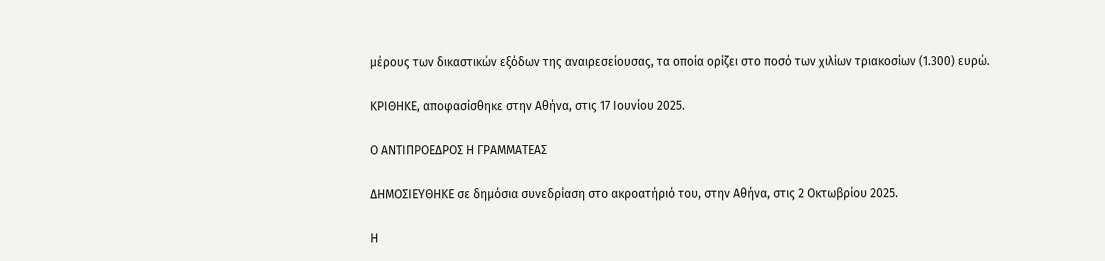μέρους των δικαστικών εξόδων της αναιρεσείουσας, τα οποία ορίζει στο ποσό των χιλίων τριακοσίων (1.300) ευρώ.

ΚΡΙΘΗΚΕ, αποφασίσθηκε στην Αθήνα, στις 17 Ιουνίου 2025.

Ο ΑΝΤΙΠΡΟΕΔΡΟΣ Η ΓΡΑΜΜΑΤΕΑΣ

ΔΗΜΟΣΙΕΥΘΗΚΕ σε δημόσια συνεδρίαση στο ακροατήριό του, στην Αθήνα, στις 2 Οκτωβρίου 2025.

Η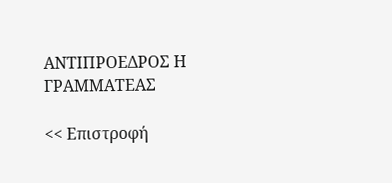ΑΝΤΙΠΡΟΕΔΡΟΣ Η ΓΡΑΜΜΑΤΕΑΣ

<< Επιστροφή